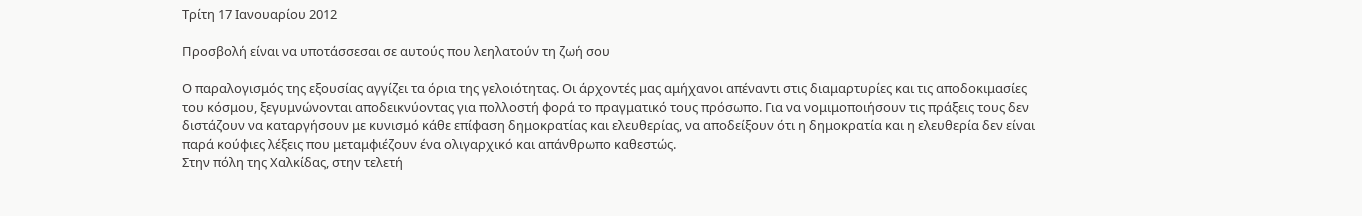Τρίτη 17 Ιανουαρίου 2012

Προσβολή είναι να υποτάσσεσαι σε αυτούς που λεηλατούν τη ζωή σου

Ο παραλογισμός της εξουσίας αγγίζει τα όρια της γελοιότητας. Οι άρχοντές μας αμήχανοι απέναντι στις διαμαρτυρίες και τις αποδοκιμασίες του κόσμου, ξεγυμνώνονται αποδεικνύοντας για πολλοστή φορά το πραγματικό τους πρόσωπο. Για να νομιμοποιήσουν τις πράξεις τους δεν διστάζουν να καταργήσουν με κυνισμό κάθε επίφαση δημοκρατίας και ελευθερίας, να αποδείξουν ότι η δημοκρατία και η ελευθερία δεν είναι παρά κούφιες λέξεις που μεταμφιέζουν ένα ολιγαρχικό και απάνθρωπο καθεστώς.
Στην πόλη της Χαλκίδας, στην τελετή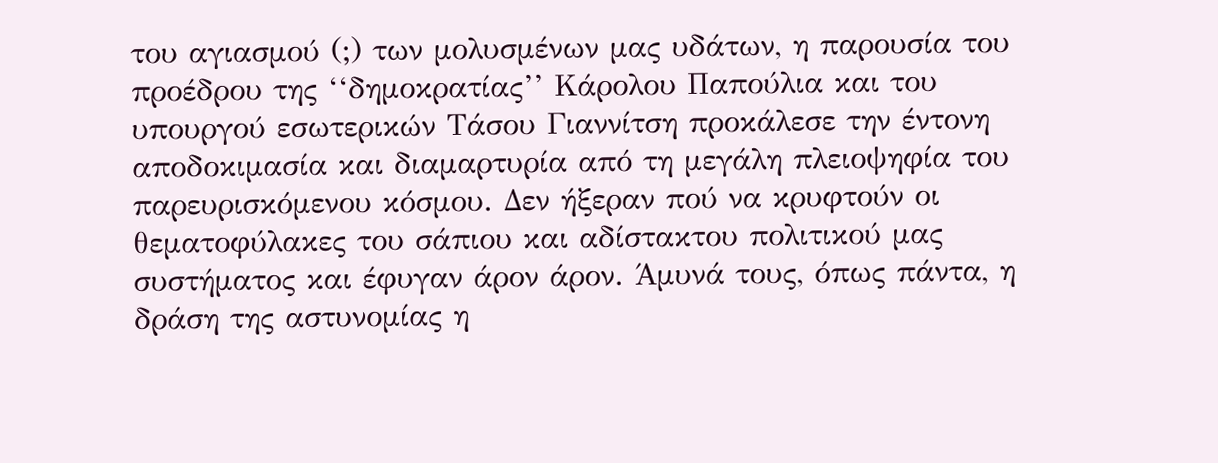του αγιασμού (;) των μολυσμένων μας υδάτων, η παρουσία του προέδρου της ‘‘δημοκρατίας’’ Κάρολου Παπούλια και του υπουργού εσωτερικών Τάσου Γιαννίτση προκάλεσε την έντονη αποδοκιμασία και διαμαρτυρία από τη μεγάλη πλειοψηφία του παρευρισκόμενου κόσμου. Δεν ήξεραν πού να κρυφτούν οι θεματοφύλακες του σάπιου και αδίστακτου πολιτικού μας συστήματος και έφυγαν άρον άρον. Άμυνά τους, όπως πάντα, η δράση της αστυνομίας η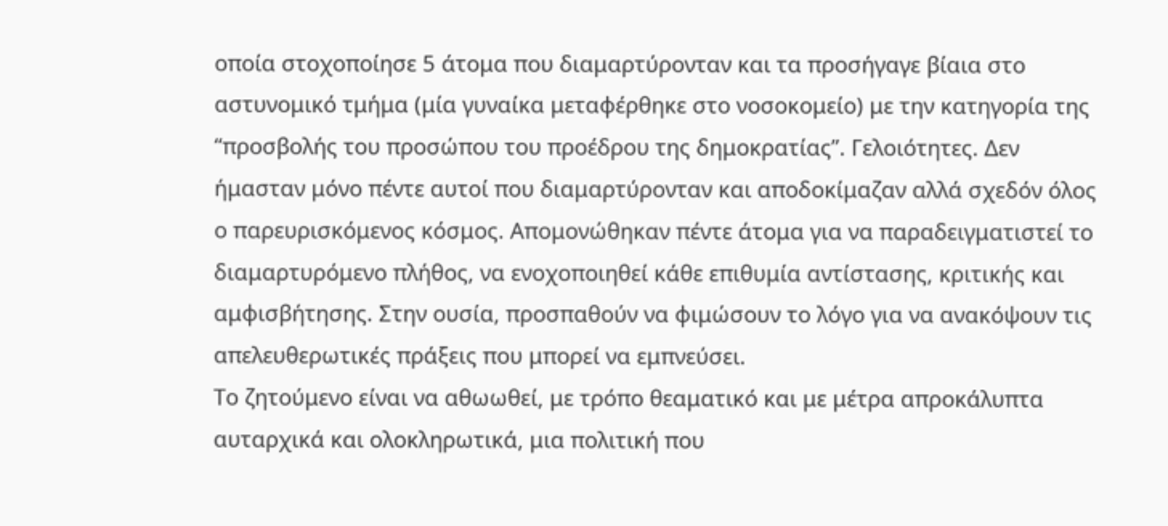οποία στοχοποίησε 5 άτομα που διαμαρτύρονταν και τα προσήγαγε βίαια στο αστυνομικό τμήμα (μία γυναίκα μεταφέρθηκε στο νοσοκομείο) με την κατηγορία της ‘‘προσβολής του προσώπου του προέδρου της δημοκρατίας’’. Γελοιότητες. Δεν ήμασταν μόνο πέντε αυτοί που διαμαρτύρονταν και αποδοκίμαζαν αλλά σχεδόν όλος ο παρευρισκόμενος κόσμος. Απομονώθηκαν πέντε άτομα για να παραδειγματιστεί το διαμαρτυρόμενο πλήθος, να ενοχοποιηθεί κάθε επιθυμία αντίστασης, κριτικής και αμφισβήτησης. Στην ουσία, προσπαθούν να φιμώσουν το λόγο για να ανακόψουν τις απελευθερωτικές πράξεις που μπορεί να εμπνεύσει.
Το ζητούμενο είναι να αθωωθεί, με τρόπο θεαματικό και με μέτρα απροκάλυπτα αυταρχικά και ολοκληρωτικά, μια πολιτική που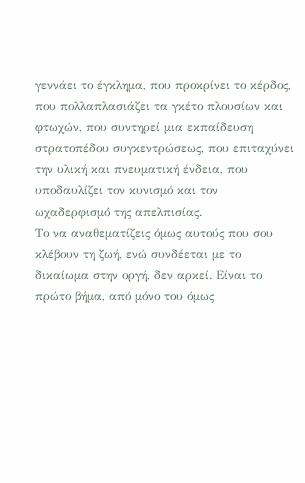γεννάει το έγκλημα, που προκρίνει το κέρδος, που πολλαπλασιάζει τα γκέτο πλουσίων και φτωχών, που συντηρεί μια εκπαίδευση στρατοπέδου συγκεντρώσεως, που επιταχύνει την υλική και πνευματική ένδεια, που υποδαυλίζει τον κυνισμό και τον ωχαδερφισμό της απελπισίας.
Το να αναθεματίζεις όμως αυτούς που σου κλέβουν τη ζωή, ενώ συνδέεται με το δικαίωμα στην οργή, δεν αρκεί. Είναι το πρώτο βήμα, από μόνο του όμως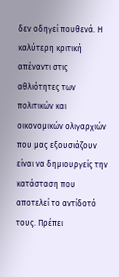δεν οδηγεί πουθενά. Η καλύτερη κριτική απέναντι στις αθλιότητες των πολιτικών και οικονομικών ολιγαρχιών που μας εξουσιάζουν είναι να δημιουργείς την κατάσταση που αποτελεί το αντίδοτό τους. Πρέπει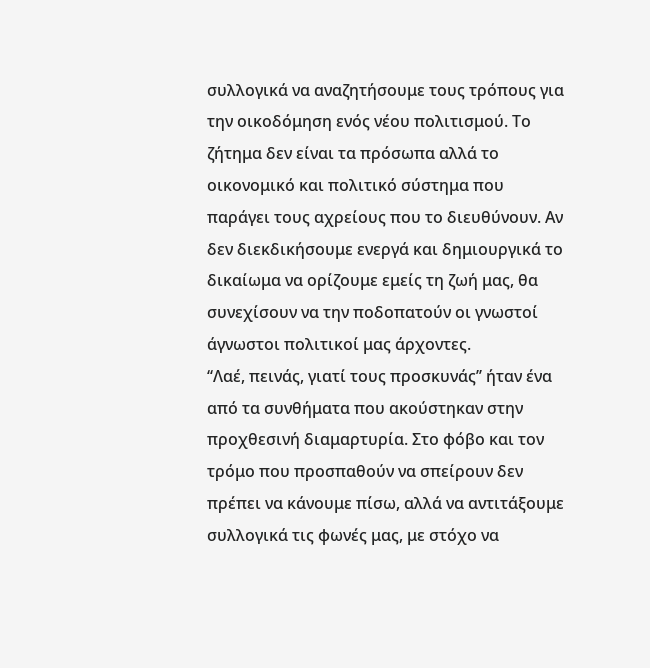συλλογικά να αναζητήσουμε τους τρόπους για την οικοδόμηση ενός νέου πολιτισμού. Το ζήτημα δεν είναι τα πρόσωπα αλλά το οικονομικό και πολιτικό σύστημα που παράγει τους αχρείους που το διευθύνουν. Αν δεν διεκδικήσουμε ενεργά και δημιουργικά το δικαίωμα να ορίζουμε εμείς τη ζωή μας, θα συνεχίσουν να την ποδοπατούν οι γνωστοί άγνωστοι πολιτικοί μας άρχοντες.
‘‘Λαέ, πεινάς, γιατί τους προσκυνάς’’ ήταν ένα από τα συνθήματα που ακούστηκαν στην προχθεσινή διαμαρτυρία. Στο φόβο και τον τρόμο που προσπαθούν να σπείρουν δεν πρέπει να κάνουμε πίσω, αλλά να αντιτάξουμε συλλογικά τις φωνές μας, με στόχο να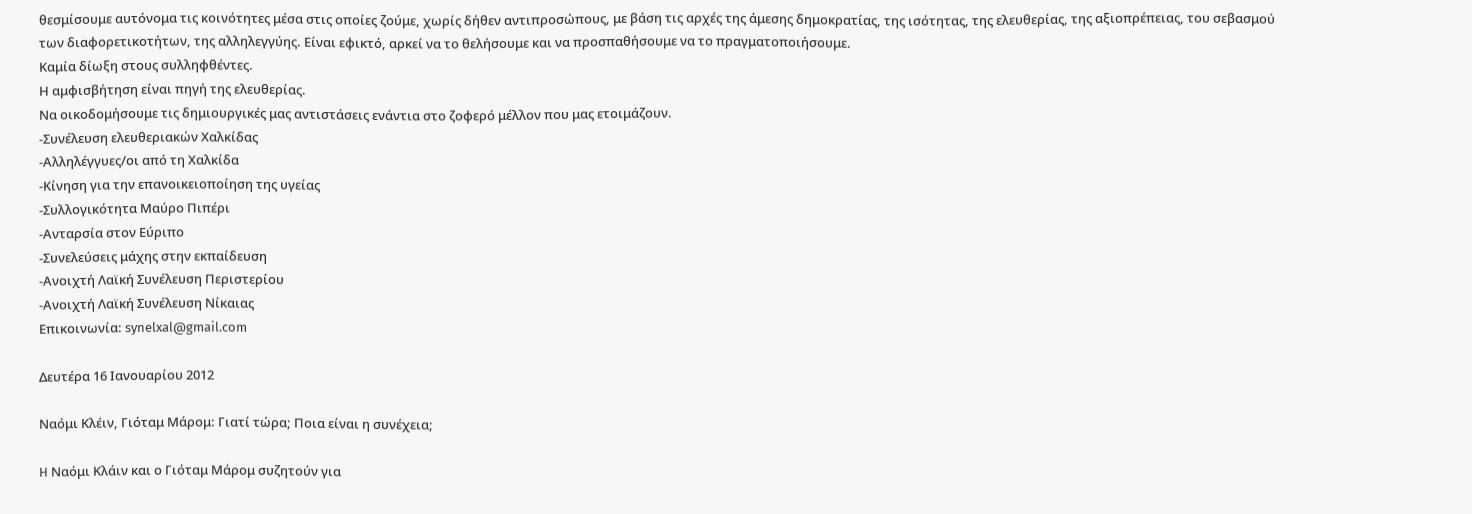θεσμίσουμε αυτόνομα τις κοινότητες μέσα στις οποίες ζούμε, χωρίς δήθεν αντιπροσώπους, με βάση τις αρχές της άμεσης δημοκρατίας, της ισότητας, της ελευθερίας, της αξιοπρέπειας, του σεβασμού των διαφορετικοτήτων, της αλληλεγγύης. Είναι εφικτό, αρκεί να το θελήσουμε και να προσπαθήσουμε να το πραγματοποιήσουμε.
Καμία δίωξη στους συλληφθέντες.
Η αμφισβήτηση είναι πηγή της ελευθερίας.
Να οικοδομήσουμε τις δημιουργικές μας αντιστάσεις ενάντια στο ζοφερό μέλλον που μας ετοιμάζουν.
-Συνέλευση ελευθεριακών Χαλκίδας
-Αλληλέγγυες/οι από τη Χαλκίδα
-Κίνηση για την επανοικειοποίηση της υγείας
-Συλλογικότητα Μαύρο Πιπέρι
-Ανταρσία στον Εύριπο
-Συνελεύσεις μάχης στην εκπαίδευση
-Ανοιχτή Λαϊκή Συνέλευση Περιστερίου
-Ανοιχτή Λαϊκή Συνέλευση Νίκαιας
Επικοινωνία: synelxal@gmail.com

Δευτέρα 16 Ιανουαρίου 2012

Ναόμι Κλέιν, Γιόταμ Μάρομ: Γιατί τώρα; Ποια είναι η συνέχεια;

H Ναόμι Κλάιν και ο Γιόταμ Μάρομ συζητούν για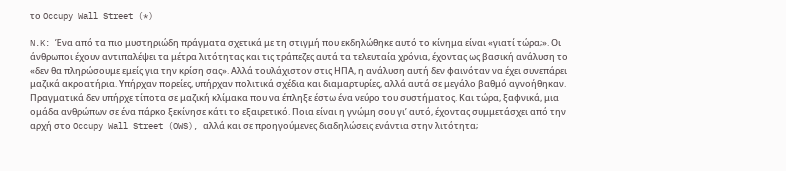το Occupy Wall Street (*)

N.K: Ένα από τα πιο μυστηριώδη πράγματα σχετικά με τη στιγμή που εκδηλώθηκε αυτό το κίνημα είναι «γιατί τώρα;». Οι άνθρωποι έχουν αντιπαλέψει τα μέτρα λιτότητας και τις τράπεζες αυτά τα τελευταία χρόνια, έχοντας ως βασική ανάλυση το «δεν θα πληρώσουμε εμείς για την κρίση σας». Αλλά τουλάχιστον στις ΗΠΑ, η ανάλυση αυτή δεν φαινόταν να έχει συνεπάρει μαζικά ακροατήρια. Υπήρχαν πορείες, υπήρχαν πολιτικά σχέδια και διαμαρτυρίες, αλλά αυτά σε μεγάλο βαθμό αγνοήθηκαν. Πραγματικά δεν υπήρχε τίποτα σε μαζική κλίμακα που να έπληξε έστω ένα νεύρο του συστήματος. Και τώρα, ξαφνικά, μια ομάδα ανθρώπων σε ένα πάρκο ξεκίνησε κάτι το εξαιρετικό. Ποια είναι η γνώμη σου γι’ αυτό, έχοντας συμμετάσχει από την αρχή στο Occupy Wall Street (OWS), αλλά και σε προηγούμενες διαδηλώσεις ενάντια στην λιτότητα;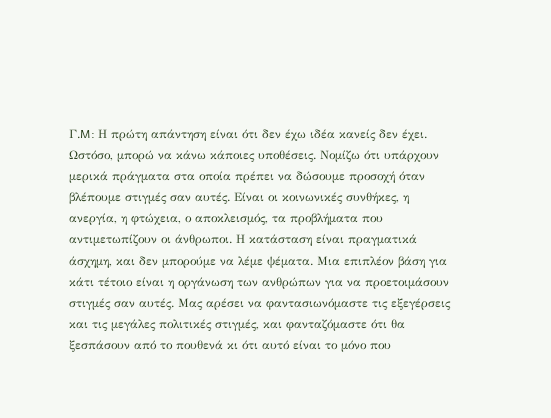Γ.M: Η πρώτη απάντηση είναι ότι δεν έχω ιδέα κανείς δεν έχει. Ωστόσο, μπορώ να κάνω κάποιες υποθέσεις. Νομίζω ότι υπάρχουν μερικά πράγματα στα οποία πρέπει να δώσουμε προσοχή όταν βλέπουμε στιγμές σαν αυτές. Είναι οι κοινωνικές συνθήκες, η ανεργία, η φτώχεια, ο αποκλεισμός, τα προβλήματα που αντιμετωπίζουν οι άνθρωποι. Η κατάσταση είναι πραγματικά άσχημη, και δεν μπορούμε να λέμε ψέματα. Μια επιπλέον βάση για κάτι τέτοιο είναι η οργάνωση των ανθρώπων για να προετοιμάσουν στιγμές σαν αυτές. Μας αρέσει να φαντασιωνόμαστε τις εξεγέρσεις και τις μεγάλες πολιτικές στιγμές, και φανταζόμαστε ότι θα ξεσπάσουν από το πουθενά κι ότι αυτό είναι το μόνο που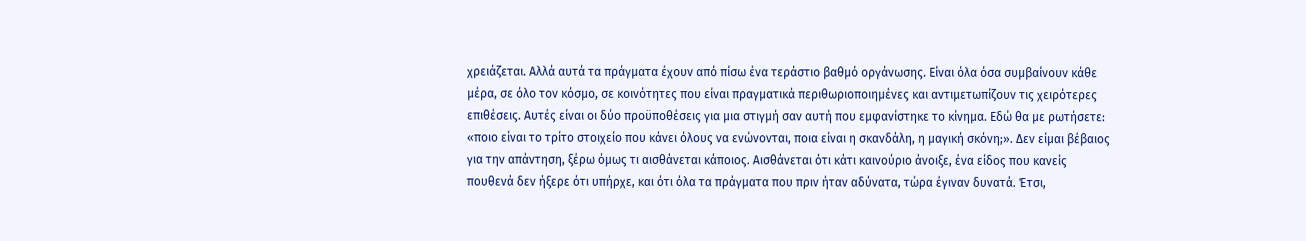χρειάζεται. Αλλά αυτά τα πράγματα έχουν από πίσω ένα τεράστιο βαθμό οργάνωσης. Είναι όλα όσα συμβαίνουν κάθε μέρα, σε όλο τον κόσμο, σε κοινότητες που είναι πραγματικά περιθωριοποιημένες και αντιμετωπίζουν τις χειρότερες επιθέσεις. Αυτές είναι οι δύο προϋποθέσεις για μια στιγμή σαν αυτή που εμφανίστηκε το κίνημα. Εδώ θα με ρωτήσετε: «ποιο είναι το τρίτο στοιχείο που κάνει όλους να ενώνονται, ποια είναι η σκανδάλη, η μαγική σκόνη;». Δεν είμαι βέβαιος για την απάντηση, ξέρω όμως τι αισθάνεται κάποιος. Αισθάνεται ότι κάτι καινούριο άνοιξε, ένα είδος που κανείς πουθενά δεν ήξερε ότι υπήρχε, και ότι όλα τα πράγματα που πριν ήταν αδύνατα, τώρα έγιναν δυνατά. Έτσι,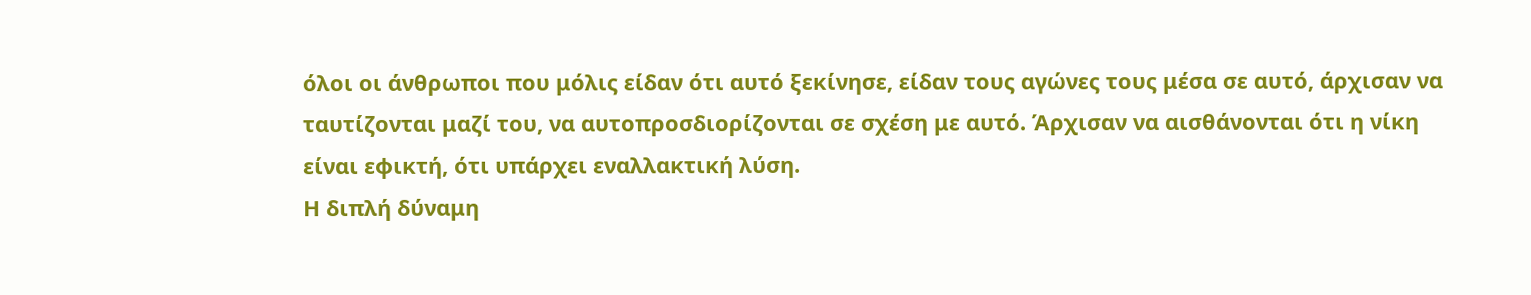όλοι οι άνθρωποι που μόλις είδαν ότι αυτό ξεκίνησε, είδαν τους αγώνες τους μέσα σε αυτό, άρχισαν να ταυτίζονται μαζί του, να αυτοπροσδιορίζονται σε σχέση με αυτό. Άρχισαν να αισθάνονται ότι η νίκη είναι εφικτή, ότι υπάρχει εναλλακτική λύση.
Η διπλή δύναμη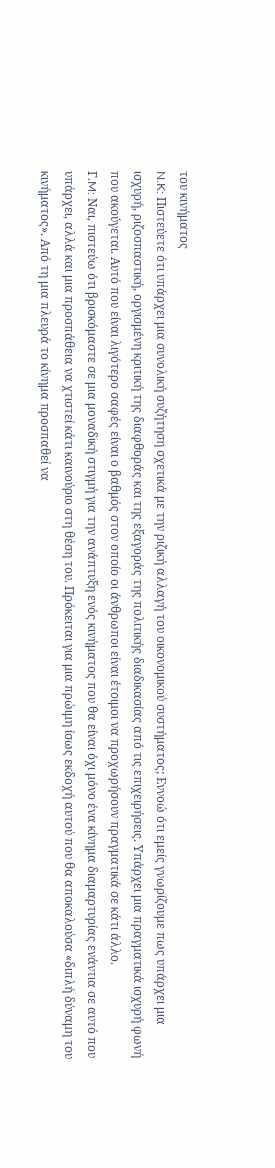του κινήματος
N.K: Πιστεύετε ότι υπάρχει μια συνολική συζήτηση σχετικά με την ριζική αλλαγή του οικονομικού συστήματος; Εννοώ ότι εμείς γνωρίζουμε πως υπάρχει μια ισχυρή, ριζοσπαστική, οργισμένη κριτική της διαφθοράς και της εξαγοράς της πολιτικής διαδικασίας από τις επιχειρήσεις. Υπάρχει μια πραγματικά ισχυρή φωνή που ακούγεται. Αυτό που είναι λιγότερο σαφές είναι ο βαθμός στον οποίο οι άνθρωποι είναι έτοιμοι να προχωρήσουν πραγματικά σε κάτι άλλο.
Γ.M: Ναι, πιστεύω ότι βρισκόμαστε σε μια μοναδική στιγμή για την ανάπτυξη ενός κινήματος που θα είναι όχι μόνο ένα κίνημα διαμαρτυρίας ενάντια σε αυτό που υπάρχει, αλλά και μια προσπάθεια να χτιστεί κάτι καινούριο στη θέση του. Πρόκειται για μια πρώιμη ίσως εκδοχή αυτού που θα αποκαλούσα «διπλή δύναμη του κινήματος». Από τη μια πλευρά το κίνημα προσπαθεί να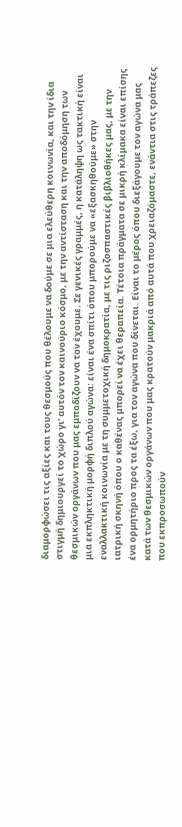διαμορφώσει τις αξίες και τους θεσμούς που θέλουμε να δούμε σε μια ελεύθερη κοινωνία, και την ίδια στιγμή δημιουργεί το χώρο γι’ αυτόν τον καινούριο κόσμο, με την αντίσταση και την αποδόμηση των θεσμικών οργάνων που μας εμποδίζουν να τον έχουμε. Σε γενικές γραμμές, η κατάληψη ως τακτική είναι μια εκπληκτική μορφή διπλού αγώνα: είναι ένα σπίτι όπου μπορούμε να «εξασκηθούμε» στην εναλλακτική κοινωνία με τη συμμετοχική δημοκρατία, με τις ριζοσπαστικές βιβλιοθήκες μας, με την ιατρική σκηνή όπου ο καθένας μπορεί να έχει θεραπεία. Τέτοια πράγματα σε μικρή κλίμακα είναι επίσης ένα ορμητήριο προς τα έξω, για τον αγώνα που δίνεται. Είναι το μέρος όπου διεξάγουμε τον αγώνα μας κατά των θεσμικών οργάνων που μας κρατούν μακριά από αυτά που χρειαζόμαστε, ενάντια στις τράπεζες που εκπροσωπούν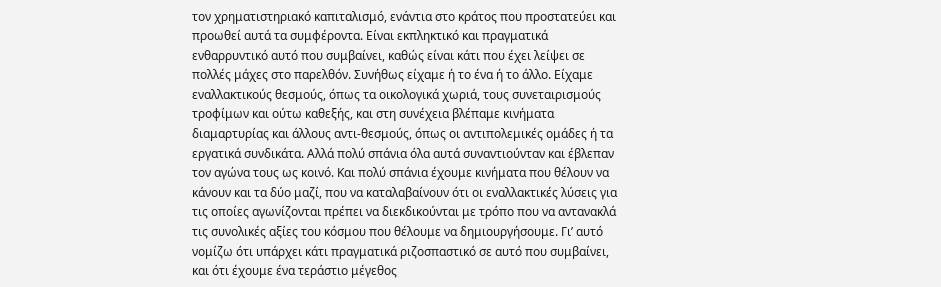τον χρηματιστηριακό καπιταλισμό, ενάντια στο κράτος που προστατεύει και προωθεί αυτά τα συμφέροντα. Είναι εκπληκτικό και πραγματικά ενθαρρυντικό αυτό που συμβαίνει, καθώς είναι κάτι που έχει λείψει σε πολλές μάχες στο παρελθόν. Συνήθως είχαμε ή το ένα ή το άλλο. Είχαμε εναλλακτικούς θεσμούς, όπως τα οικολογικά χωριά, τους συνεταιρισμούς τροφίμων και ούτω καθεξής, και στη συνέχεια βλέπαμε κινήματα διαμαρτυρίας και άλλους αντι-θεσμούς, όπως οι αντιπολεμικές ομάδες ή τα εργατικά συνδικάτα. Αλλά πολύ σπάνια όλα αυτά συναντιούνταν και έβλεπαν τον αγώνα τους ως κοινό. Και πολύ σπάνια έχουμε κινήματα που θέλουν να κάνουν και τα δύο μαζί, που να καταλαβαίνουν ότι οι εναλλακτικές λύσεις για τις οποίες αγωνίζονται πρέπει να διεκδικούνται με τρόπο που να αντανακλά τις συνολικές αξίες του κόσμου που θέλουμε να δημιουργήσουμε. Γι’ αυτό νομίζω ότι υπάρχει κάτι πραγματικά ριζοσπαστικό σε αυτό που συμβαίνει, και ότι έχουμε ένα τεράστιο μέγεθος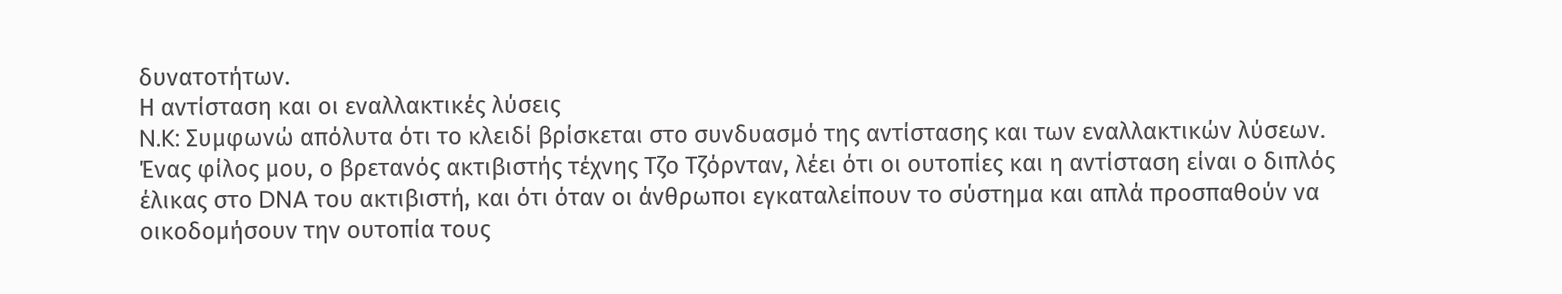δυνατοτήτων.
Η αντίσταση και οι εναλλακτικές λύσεις
N.K: Συμφωνώ απόλυτα ότι το κλειδί βρίσκεται στο συνδυασμό της αντίστασης και των εναλλακτικών λύσεων. Ένας φίλος μου, ο βρετανός ακτιβιστής τέχνης Τζο Τζόρνταν, λέει ότι οι ουτοπίες και η αντίσταση είναι ο διπλός έλικας στο DNA του ακτιβιστή, και ότι όταν οι άνθρωποι εγκαταλείπουν το σύστημα και απλά προσπαθούν να οικοδομήσουν την ουτοπία τους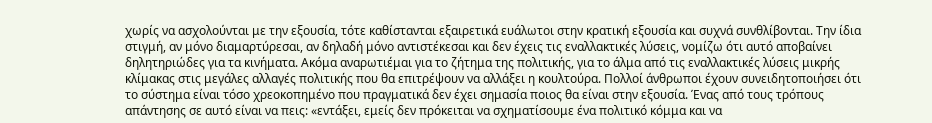χωρίς να ασχολούνται με την εξουσία, τότε καθίστανται εξαιρετικά ευάλωτοι στην κρατική εξουσία και συχνά συνθλίβονται. Την ίδια στιγμή, αν μόνο διαμαρτύρεσαι, αν δηλαδή μόνο αντιστέκεσαι και δεν έχεις τις εναλλακτικές λύσεις, νομίζω ότι αυτό αποβαίνει δηλητηριώδες για τα κινήματα. Ακόμα αναρωτιέμαι για το ζήτημα της πολιτικής, για το άλμα από τις εναλλακτικές λύσεις μικρής κλίμακας στις μεγάλες αλλαγές πολιτικής που θα επιτρέψουν να αλλάξει η κουλτούρα. Πολλοί άνθρωποι έχουν συνειδητοποιήσει ότι το σύστημα είναι τόσο χρεοκοπημένο που πραγματικά δεν έχει σημασία ποιος θα είναι στην εξουσία. Ένας από τους τρόπους απάντησης σε αυτό είναι να πεις: «εντάξει, εμείς δεν πρόκειται να σχηματίσουμε ένα πολιτικό κόμμα και να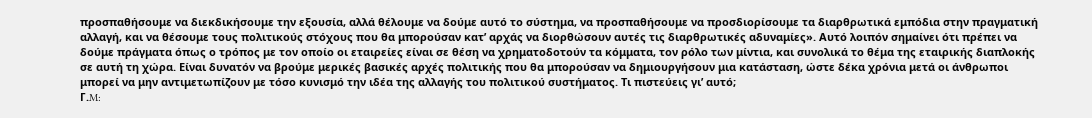προσπαθήσουμε να διεκδικήσουμε την εξουσία, αλλά θέλουμε να δούμε αυτό το σύστημα, να προσπαθήσουμε να προσδιορίσουμε τα διαρθρωτικά εμπόδια στην πραγματική αλλαγή, και να θέσουμε τους πολιτικούς στόχους που θα μπορούσαν κατ’ αρχάς να διορθώσουν αυτές τις διαρθρωτικές αδυναμίες». Αυτό λοιπόν σημαίνει ότι πρέπει να δούμε πράγματα όπως ο τρόπος με τον οποίο οι εταιρείες είναι σε θέση να χρηματοδοτούν τα κόμματα, τον ρόλο των μίντια, και συνολικά το θέμα της εταιρικής διαπλοκής σε αυτή τη χώρα. Είναι δυνατόν να βρούμε μερικές βασικές αρχές πολιτικής που θα μπορούσαν να δημιουργήσουν μια κατάσταση, ώστε δέκα χρόνια μετά οι άνθρωποι μπορεί να μην αντιμετωπίζουν με τόσο κυνισμό την ιδέα της αλλαγής του πολιτικού συστήματος. Τι πιστεύεις γι’ αυτό;
Γ.M: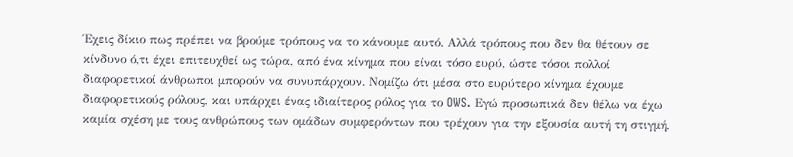Έχεις δίκιο πως πρέπει να βρούμε τρόπους να το κάνουμε αυτό. Aλλά τρόπους που δεν θα θέτουν σε κίνδυνο ό,τι έχει επιτευχθεί ως τώρα, από ένα κίνημα που είναι τόσο ευρύ, ώστε τόσοι πολλοί διαφορετικοί άνθρωποι μπορούν να συνυπάρχουν. Νομίζω ότι μέσα στο ευρύτερο κίνημα έχουμε διαφορετικούς ρόλους, και υπάρχει ένας ιδιαίτερος ρόλος για το OWS. Εγώ προσωπικά δεν θέλω να έχω καμία σχέση με τους ανθρώπους των ομάδων συμφερόντων που τρέχουν για την εξουσία αυτή τη στιγμή,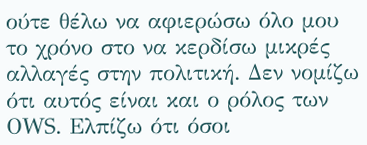ούτε θέλω να αφιερώσω όλο μου το χρόνο στο να κερδίσω μικρές αλλαγές στην πολιτική. Δεν νομίζω ότι αυτός είναι και ο ρόλος των ΟWS. Ελπίζω ότι όσοι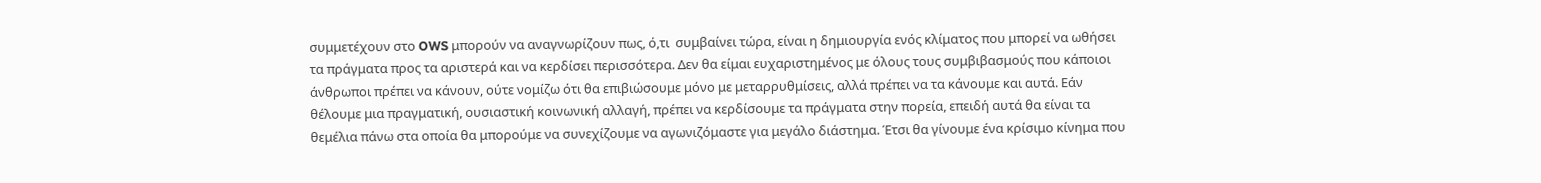συμμετέχουν στο OWS μπορούν να αναγνωρίζουν πως, ό,τι  συμβαίνει τώρα, είναι η δημιουργία ενός κλίματος που μπορεί να ωθήσει τα πράγματα προς τα αριστερά και να κερδίσει περισσότερα. Δεν θα είμαι ευχαριστημένος με όλους τους συμβιβασμούς που κάποιοι άνθρωποι πρέπει να κάνουν, ούτε νομίζω ότι θα επιβιώσουμε μόνο με μεταρρυθμίσεις, αλλά πρέπει να τα κάνουμε και αυτά. Εάν θέλουμε μια πραγματική, ουσιαστική κοινωνική αλλαγή, πρέπει να κερδίσουμε τα πράγματα στην πορεία, επειδή αυτά θα είναι τα θεμέλια πάνω στα οποία θα μπορούμε να συνεχίζουμε να αγωνιζόμαστε για μεγάλο διάστημα. Έτσι θα γίνουμε ένα κρίσιμο κίνημα που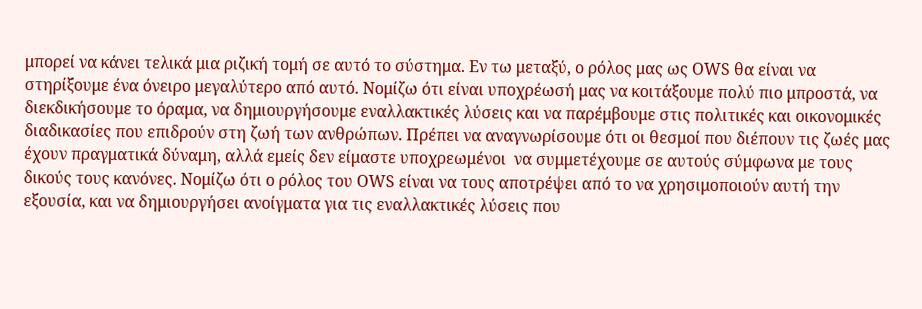μπορεί να κάνει τελικά μια ριζική τομή σε αυτό το σύστημα. Εν τω μεταξύ, ο ρόλος μας ως ΟWS θα είναι να στηρίξουμε ένα όνειρο μεγαλύτερο από αυτό. Νομίζω ότι είναι υποχρέωσή μας να κοιτάξουμε πολύ πιο μπροστά, να διεκδικήσουμε το όραμα, να δημιουργήσουμε εναλλακτικές λύσεις και να παρέμβουμε στις πολιτικές και οικονομικές διαδικασίες που επιδρούν στη ζωή των ανθρώπων. Πρέπει να αναγνωρίσουμε ότι οι θεσμοί που διέπουν τις ζωές μας έχουν πραγματικά δύναμη, αλλά εμείς δεν είμαστε υποχρεωμένοι  να συμμετέχουμε σε αυτούς σύμφωνα με τους δικούς τους κανόνες. Νομίζω ότι ο ρόλος του ΟWS είναι να τους αποτρέψει από το να χρησιμοποιούν αυτή την εξουσία, και να δημιουργήσει ανοίγματα για τις εναλλακτικές λύσεις που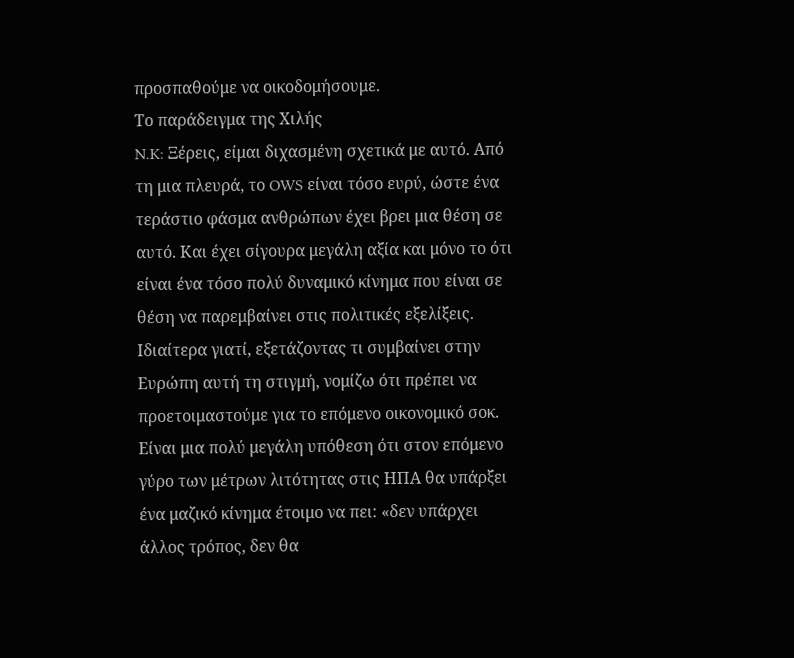προσπαθούμε να οικοδομήσουμε.
Το παράδειγμα της Χιλής
N.K: Ξέρεις, είμαι διχασμένη σχετικά με αυτό. Από τη μια πλευρά, το OWS είναι τόσο ευρύ, ώστε ένα τεράστιο φάσμα ανθρώπων έχει βρει μια θέση σε αυτό. Και έχει σίγουρα μεγάλη αξία και μόνο το ότι είναι ένα τόσο πολύ δυναμικό κίνημα που είναι σε θέση να παρεμβαίνει στις πολιτικές εξελίξεις. Ιδιαίτερα γιατί, εξετάζοντας τι συμβαίνει στην Ευρώπη αυτή τη στιγμή, νομίζω ότι πρέπει να προετοιμαστούμε για το επόμενο οικονομικό σοκ. Είναι μια πολύ μεγάλη υπόθεση ότι στον επόμενο γύρο των μέτρων λιτότητας στις ΗΠΑ θα υπάρξει ένα μαζικό κίνημα έτοιμο να πει: «δεν υπάρχει άλλος τρόπος, δεν θα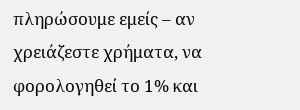πληρώσουμε εμείς – αν χρειάζεστε χρήματα, να φορολογηθεί το 1% και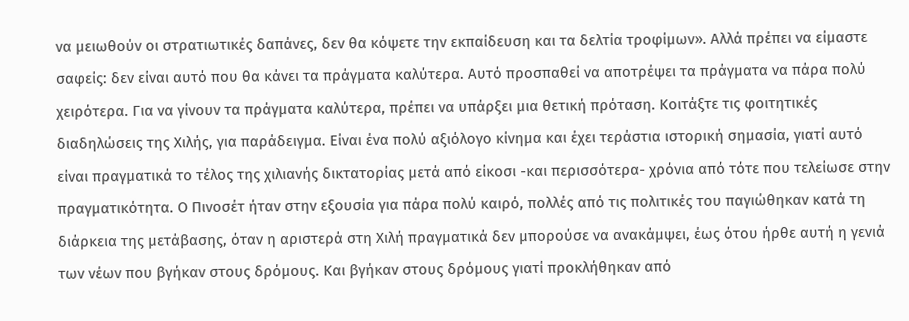να μειωθούν οι στρατιωτικές δαπάνες, δεν θα κόψετε την εκπαίδευση και τα δελτία τροφίμων». Αλλά πρέπει να είμαστε σαφείς: δεν είναι αυτό που θα κάνει τα πράγματα καλύτερα. Αυτό προσπαθεί να αποτρέψει τα πράγματα να πάρα πολύ χειρότερα. Για να γίνουν τα πράγματα καλύτερα, πρέπει να υπάρξει μια θετική πρόταση. Κοιτάξτε τις φοιτητικές διαδηλώσεις της Χιλής, για παράδειγμα. Είναι ένα πολύ αξιόλογο κίνημα και έχει τεράστια ιστορική σημασία, γιατί αυτό είναι πραγματικά το τέλος της χιλιανής δικτατορίας μετά από είκοσι -και περισσότερα- χρόνια από τότε που τελείωσε στην πραγματικότητα. Ο Πινοσέτ ήταν στην εξουσία για πάρα πολύ καιρό, πολλές από τις πολιτικές του παγιώθηκαν κατά τη διάρκεια της μετάβασης, όταν η αριστερά στη Χιλή πραγματικά δεν μπορούσε να ανακάμψει, έως ότου ήρθε αυτή η γενιά των νέων που βγήκαν στους δρόμους. Και βγήκαν στους δρόμους γιατί προκλήθηκαν από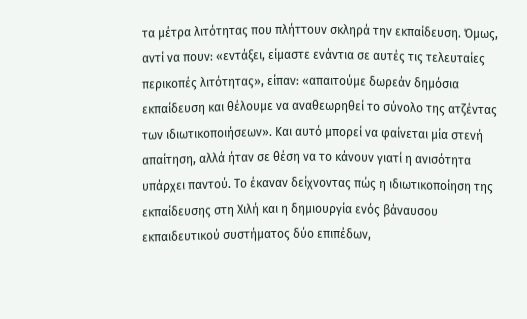τα μέτρα λιτότητας που πλήττουν σκληρά την εκπαίδευση. Όμως, αντί να πουν: «εντάξει, είμαστε ενάντια σε αυτές τις τελευταίες περικοπές λιτότητας», είπαν: «απαιτούμε δωρεάν δημόσια εκπαίδευση και θέλουμε να αναθεωρηθεί το σύνολο της ατζέντας των ιδιωτικοποιήσεων». Και αυτό μπορεί να φαίνεται μία στενή απαίτηση, αλλά ήταν σε θέση να το κάνουν γιατί η ανισότητα υπάρχει παντού. Το έκαναν δείχνοντας πώς η ιδιωτικοποίηση της εκπαίδευσης στη Χιλή και η δημιουργία ενός βάναυσου εκπαιδευτικού συστήματος δύο επιπέδων,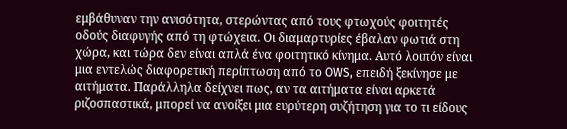εμβάθυναν την ανισότητα, στερώντας από τους φτωχούς φοιτητές οδούς διαφυγής από τη φτώχεια. Οι διαμαρτυρίες έβαλαν φωτιά στη χώρα, και τώρα δεν είναι απλά ένα φοιτητικό κίνημα. Αυτό λοιπόν είναι μια εντελώς διαφορετική περίπτωση από το OWS, επειδή ξεκίνησε με αιτήματα. Παράλληλα δείχνει πως, αν τα αιτήματα είναι αρκετά ριζοσπαστικά, μπορεί να ανοίξει μια ευρύτερη συζήτηση για το τι είδους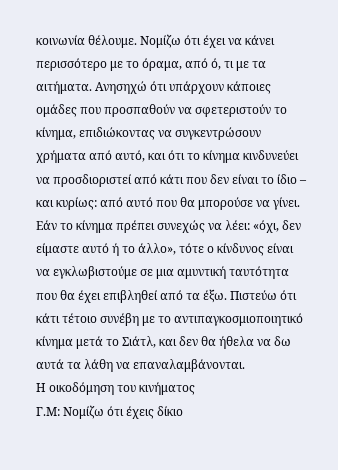κοινωνία θέλουμε. Νομίζω ότι έχει να κάνει περισσότερο με το όραμα, από ό, τι με τα αιτήματα. Ανησηχώ ότι υπάρχουν κάποιες ομάδες που προσπαθούν να σφετεριστούν το κίνημα, επιδιώκοντας να συγκεντρώσουν χρήματα από αυτό, και ότι το κίνημα κινδυνεύει να προσδιοριστεί από κάτι που δεν είναι το ίδιο – και κυρίως: από αυτό που θα μπορούσε να γίνει. Εάν το κίνημα πρέπει συνεχώς να λέει: «όχι, δεν είμαστε αυτό ή το άλλο», τότε ο κίνδυνος είναι να εγκλωβιστούμε σε μια αμυντική ταυτότητα που θα έχει επιβληθεί από τα έξω. Πιστεύω ότι κάτι τέτοιο συνέβη με το αντιπαγκοσμιοποιητικό κίνημα μετά το Σιάτλ, και δεν θα ήθελα να δω αυτά τα λάθη να επαναλαμβάνονται.
Η οικοδόμηση του κινήματος
Γ.M: Νομίζω ότι έχεις δίκιο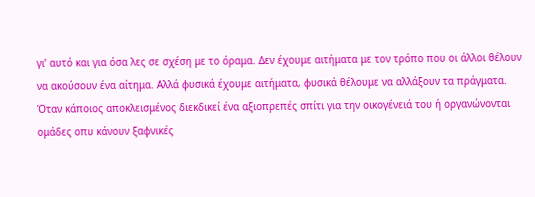γι’ αυτό και για όσα λες σε σχέση με το όραμα. Δεν έχουμε αιτήματα με τον τρόπο που οι άλλοι θέλουν να ακούσουν ένα αίτημα. Αλλά φυσικά έχουμε αιτήματα, φυσικά θέλουμε να αλλάξουν τα πράγματα. Όταν κάποιος αποκλεισμένος διεκδικεί ένα αξιοπρεπές σπίτι για την οικογένειά του ή οργανώνονται ομάδες οπυ κάνουν ξαφνικές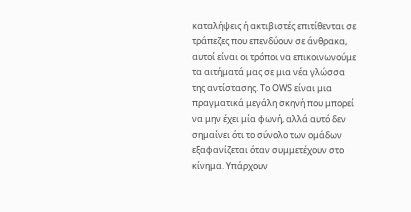καταλήψεις ή ακτιβιστές επιτίθενται σε τράπεζες που επενδύουν σε άνθρακα, αυτοί είναι οι τρόποι να επικοινωνούμε τα αιτήματά μας σε μια νέα γλώσσα της αντίστασης. Το ΟWS είναι μια πραγματικά μεγάλη σκηνή που μπορεί να μην έχει μία φωνή, αλλά αυτό δεν σημαίνει ότι το σύνολο των ομάδων εξαφανίζεται όταν συμμετέχουν στο κίνημα. Υπάρχουν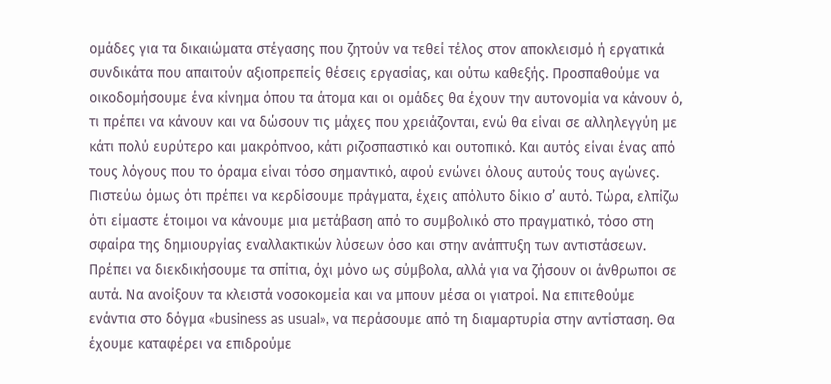ομάδες για τα δικαιώματα στέγασης που ζητούν να τεθεί τέλος στον αποκλεισμό ή εργατικά συνδικάτα που απαιτούν αξιοπρεπείς θέσεις εργασίας, και ούτω καθεξής. Προσπαθούμε να οικοδομήσουμε ένα κίνημα όπου τα άτομα και οι ομάδες θα έχουν την αυτονομία να κάνουν ό, τι πρέπει να κάνουν και να δώσουν τις μάχες που χρειάζονται, ενώ θα είναι σε αλληλεγγύη με κάτι πολύ ευρύτερο και μακρόπνοο, κάτι ριζοσπαστικό και ουτοπικό. Και αυτός είναι ένας από τους λόγους που το όραμα είναι τόσο σημαντικό, αφού ενώνει όλους αυτούς τους αγώνες. Πιστεύω όμως ότι πρέπει να κερδίσουμε πράγματα, έχεις απόλυτο δίκιο σ’ αυτό. Τώρα, ελπίζω ότι είμαστε έτοιμοι να κάνουμε μια μετάβαση από το συμβολικό στο πραγματικό, τόσο στη σφαίρα της δημιουργίας εναλλακτικών λύσεων όσο και στην ανάπτυξη των αντιστάσεων. Πρέπει να διεκδικήσουμε τα σπίτια, όχι μόνο ως σύμβολα, αλλά για να ζήσουν οι άνθρωποι σε αυτά. Να ανοίξουν τα κλειστά νοσοκομεία και να μπουν μέσα οι γιατροί. Να επιτεθούμε ενάντια στο δόγμα «business as usual», να περάσουμε από τη διαμαρτυρία στην αντίσταση. Θα έχουμε καταφέρει να επιδρούμε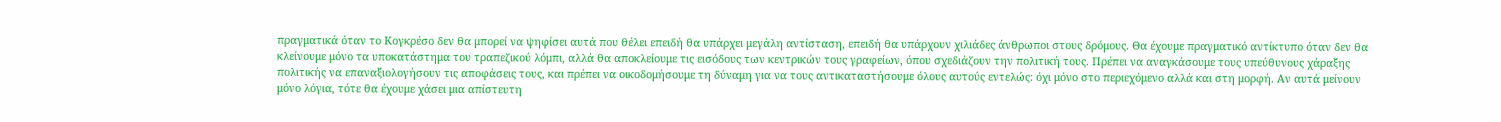πραγματικά όταν το Κογκρέσο δεν θα μπορεί να ψηφίσει αυτά που θέλει επειδή θα υπάρχει μεγάλη αντίσταση, επειδή θα υπάρχουν χιλιάδες άνθρωποι στους δρόμους. Θα έχουμε πραγματικό αντίκτυπο όταν δεν θα κλείνουμε μόνο τα υποκατάστημα του τραπεζικού λόμπι, αλλά θα αποκλείουμε τις εισόδους των κεντρικών τους γραφείων, όπου σχεδιάζουν την πολιτική τους. Πρέπει να αναγκάσουμε τους υπεύθυνους χάραξης πολιτικής να επαναξιολογήσουν τις αποφάσεις τους, και πρέπει να οικοδομήσουμε τη δύναμη για να τους αντικαταστήσουμε όλους αυτούς εντελώς: όχι μόνο στο περιεχόμενο αλλά και στη μορφή. Αν αυτά μείνουν μόνο λόγια, τότε θα έχουμε χάσει μια απίστευτη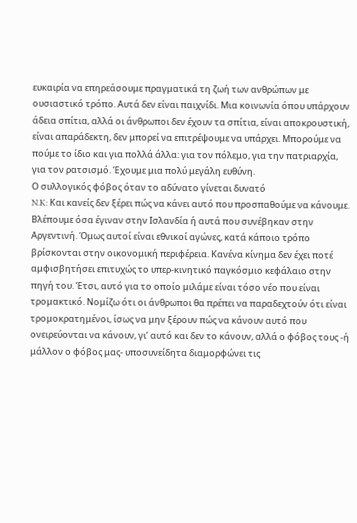ευκαιρία να επηρεάσουμε πραγματικά τη ζωή των ανθρώπων με ουσιαστικό τρόπο. Αυτά δεν είναι παιχνίδι. Μια κοινωνία όπου υπάρχουν άδεια σπίτια, αλλά οι άνθρωποι δεν έχουν τα σπίτια, είναι αποκρουστική, είναι απαράδεκτη, δεν μπορεί να επιτρέψουμε να υπάρχει. Μπορούμε να πούμε το ίδιο και για πολλά άλλα: για τον πόλεμο, για την πατριαρχία, για τον ρατσισμό. Έχουμε μια πολύ μεγάλη ευθύνη.
Ο συλλογικός φόβος όταν το αδύνατο γίνεται δυνατό
N.K: Και κανείς δεν ξέρει πώς να κάνει αυτό που προσπαθούμε να κάνουμε. Βλέπουμε όσα έγιναν στην Ισλανδία ή αυτά που συνέβηκαν στην Αργεντινή. Όμως αυτοί είναι εθνικοί αγώνες, κατά κάποιο τρόπο βρίσκονται στην οικονομική περιφέρεια. Κανένα κίνημα δεν έχει ποτέ αμφισβητήσει επιτυχώς το υπερ-κινητικό παγκόσμιο κεφάλαιο στην πηγή του. Έτσι, αυτό για το οποίο μιλάμε είναι τόσο νέο που είναι τρομακτικό. Νομίζω ότι οι άνθρωποι θα πρέπει να παραδεχτούν ότι είναι τρομοκρατημένοι, ίσως να μην ξέρουν πώς να κάνουν αυτό που ονειρεύονται να κάνουν, γι’ αυτό και δεν το κάνουν, αλλά ο φόβος τους -ή μάλλον ο φόβος μας- υποσυνείδητα διαμορφώνει τις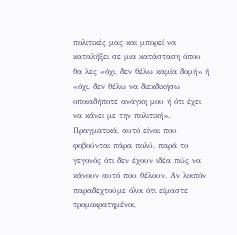πολιτικές μας και μπορεί να καταλήξει σε μια κατάσταση όπου θα λες «όχι, δεν θέλω καμία δομή» ή «όχι, δεν θέλω να διεκδικήσω οποιαδήποτε ανάγκη μου ή ότι έχει να κάνει με την πολιτική». Πραγματικά, αυτό είναι που φοβούνται πάρα πολύ, παρά το γεγονός ότι δεν έχουν ιδέα πώς να κάνουν αυτό που θέλουν. Αν λοιπόν παραδεχτούμε όλοι ότι είμαστε τρομοκρατημένοι,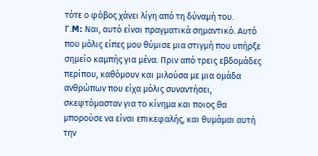τότε ο φόβος χάνει λίγη από τη δύναμή του.
Γ.M: Ναι, αυτό είναι πραγματικά σημαντικό. Αυτό που μόλις είπες μου θύμισε μια στιγμή που υπήρξε σημείο καμπής για μένα. Πριν από τρεις εβδομάδες περίπου, καθόμουν και μιλούσα με μια ομάδα ανθρώπων που είχα μόλις συναντήσει, σκεφτόμασταν για το κίνημα και ποιος θα μπορούσε να είναι επικεφαλής, και θυμάμαι αυτή την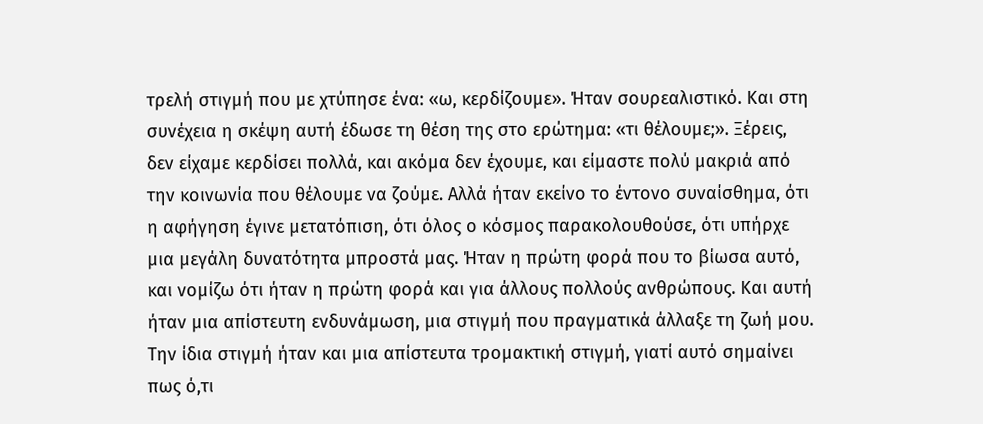τρελή στιγμή που με χτύπησε ένα: «ω, κερδίζουμε». Ήταν σουρεαλιστικό. Και στη συνέχεια η σκέψη αυτή έδωσε τη θέση της στο ερώτημα: «τι θέλουμε;». Ξέρεις, δεν είχαμε κερδίσει πολλά, και ακόμα δεν έχουμε, και είμαστε πολύ μακριά από την κοινωνία που θέλουμε να ζούμε. Αλλά ήταν εκείνο το έντονο συναίσθημα, ότι η αφήγηση έγινε μετατόπιση, ότι όλος ο κόσμος παρακολουθούσε, ότι υπήρχε μια μεγάλη δυνατότητα μπροστά μας. Ήταν η πρώτη φορά που το βίωσα αυτό, και νομίζω ότι ήταν η πρώτη φορά και για άλλους πολλούς ανθρώπους. Και αυτή ήταν μια απίστευτη ενδυνάμωση, μια στιγμή που πραγματικά άλλαξε τη ζωή μου. Την ίδια στιγμή ήταν και μια απίστευτα τρομακτική στιγμή, γιατί αυτό σημαίνει πως ό,τι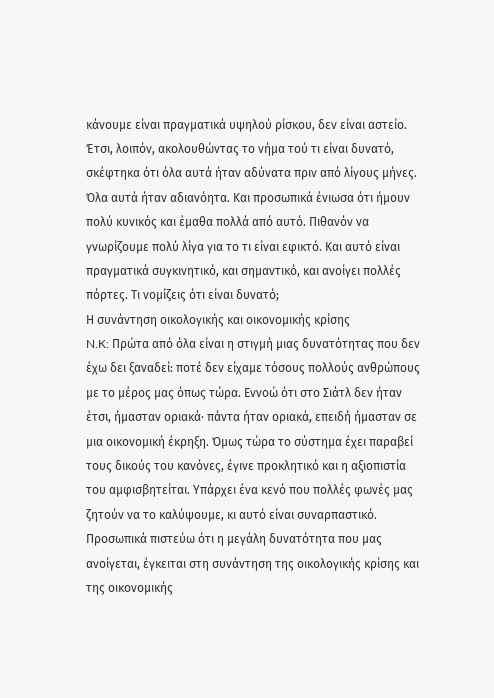κάνουμε είναι πραγματικά υψηλού ρίσκου, δεν είναι αστείο. Έτσι, λοιπόν, ακολουθώντας το νήμα τού τι είναι δυνατό, σκέφτηκα ότι όλα αυτά ήταν αδύνατα πριν από λίγους μήνες. Όλα αυτά ήταν αδιανόητα. Και προσωπικά ένιωσα ότι ήμουν πολύ κυνικός και έμαθα πολλά από αυτό. Πιθανόν να γνωρίζουμε πολύ λίγα για το τι είναι εφικτό. Και αυτό είναι πραγματικά συγκινητικό, και σημαντικό, και ανοίγει πολλές πόρτες. Τι νομίζεις ότι είναι δυνατό;
Η συνάντηση οικολογικής και οικονομικής κρίσης
N.K: Πρώτα από όλα είναι η στιγμή μιας δυνατότητας που δεν έχω δει ξαναδεί: ποτέ δεν είχαμε τόσους πολλούς ανθρώπους με το μέρος μας όπως τώρα. Εννοώ ότι στο Σιάτλ δεν ήταν έτσι, ήμασταν οριακά· πάντα ήταν οριακά, επειδή ήμασταν σε μια οικονομική έκρηξη. Όμως τώρα το σύστημα έχει παραβεί τους δικούς του κανόνες, έγινε προκλητικό και η αξιοπιστία του αμφισβητείται. Υπάρχει ένα κενό που πολλές φωνές μας ζητούν να το καλύψουμε, κι αυτό είναι συναρπαστικό. Προσωπικά πιστεύω ότι η μεγάλη δυνατότητα που μας ανοίγεται, έγκειται στη συνάντηση της οικολογικής κρίσης και της οικονομικής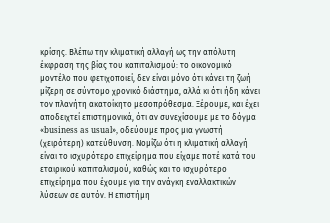κρίσης. Βλέπω την κλιματική αλλαγή ως την απόλυτη έκφραση της βίας του καπιταλισμού: το οικονομικό μοντέλο που φετιχοποιεί, δεν είναι μόνο ότι κάνει τη ζωή μίζερη σε σύντομο χρονικό διάστημα, αλλά κι ότι ήδη κάνει τον πλανήτη ακατοίκητο μεσοπρόθεσμα. Ξέρουμε, και έχει αποδειχτεί επιστημονικά, ότι αν συνεχίσουμε με το δόγμα «business as usual», οδεύουμε προς μια γνωστή (χειρότερη) κατεύθυνση. Νομίζω ότι η κλιματική αλλαγή είναι το ισχυρότερο επιχείρημα που είχαμε ποτέ κατά του εταιρικού καπιταλισμού, καθώς και το ισχυρότερο επιχείρημα που έχουμε για την ανάγκη εναλλακτικών λύσεων σε αυτόν. Η επιστήμη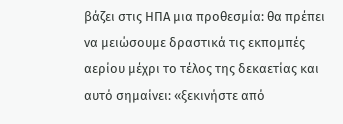βάζει στις ΗΠΑ μια προθεσμία: θα πρέπει να μειώσουμε δραστικά τις εκπομπές αερίου μέχρι το τέλος της δεκαετίας και αυτό σημαίνει: «ξεκινήστε από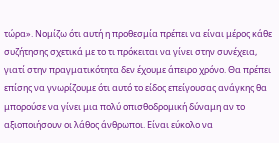τώρα». Νομίζω ότι αυτή η προθεσμία πρέπει να είναι μέρος κάθε συζήτησης σχετικά με το τι πρόκειται να γίνει στην συνέχεια, γιατί στην πραγματικότητα δεν έχουμε άπειρο χρόνο. Θα πρέπει επίσης να γνωρίζουμε ότι αυτό το είδος επείγουσας ανάγκης θα μπορούσε να γίνει μια πολύ οπισθοδρομική δύναμη αν το αξιοποιήσουν οι λάθος άνθρωποι. Είναι εύκολο να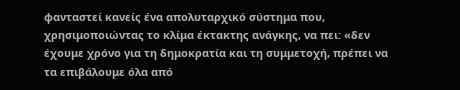φανταστεί κανείς ένα απολυταρχικό σύστημα που, χρησιμοποιώντας το κλίμα έκτακτης ανάγκης, να πει: «δεν έχουμε χρόνο για τη δημοκρατία και τη συμμετοχή, πρέπει να τα επιβάλουμε όλα από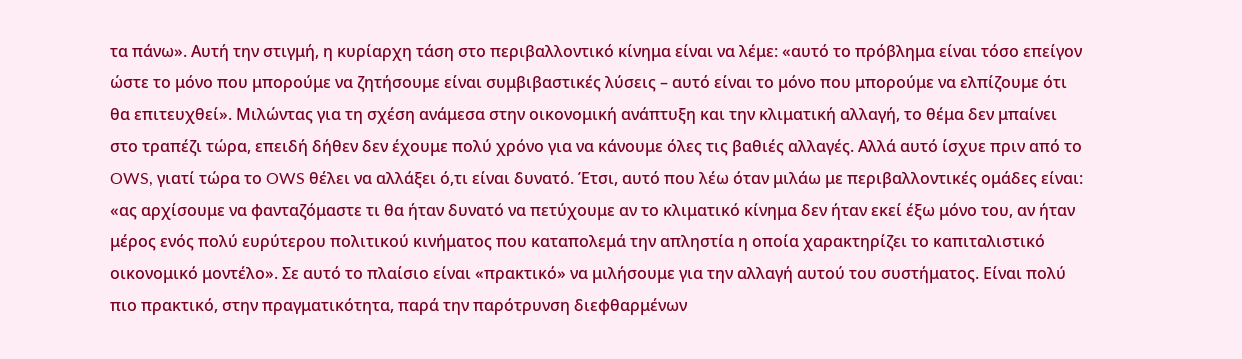τα πάνω». Αυτή την στιγμή, η κυρίαρχη τάση στο περιβαλλοντικό κίνημα είναι να λέμε: «αυτό το πρόβλημα είναι τόσο επείγον ώστε το μόνο που μπορούμε να ζητήσουμε είναι συμβιβαστικές λύσεις – αυτό είναι το μόνο που μπορούμε να ελπίζουμε ότι θα επιτευχθεί». Μιλώντας για τη σχέση ανάμεσα στην οικονομική ανάπτυξη και την κλιματική αλλαγή, το θέμα δεν μπαίνει στο τραπέζι τώρα, επειδή δήθεν δεν έχουμε πολύ χρόνο για να κάνουμε όλες τις βαθιές αλλαγές. Αλλά αυτό ίσχυε πριν από το OWS, γιατί τώρα το OWS θέλει να αλλάξει ό,τι είναι δυνατό. Έτσι, αυτό που λέω όταν μιλάω με περιβαλλοντικές ομάδες είναι: «ας αρχίσουμε να φανταζόμαστε τι θα ήταν δυνατό να πετύχουμε αν το κλιματικό κίνημα δεν ήταν εκεί έξω μόνο του, αν ήταν μέρος ενός πολύ ευρύτερου πολιτικού κινήματος που καταπολεμά την απληστία η οποία χαρακτηρίζει το καπιταλιστικό οικονομικό μοντέλο». Σε αυτό το πλαίσιο είναι «πρακτικό» να μιλήσουμε για την αλλαγή αυτού του συστήματος. Είναι πολύ πιο πρακτικό, στην πραγματικότητα, παρά την παρότρυνση διεφθαρμένων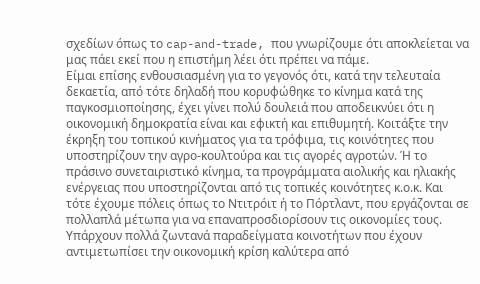σχεδίων όπως το cap-and-trade, που γνωρίζουμε ότι αποκλείεται να μας πάει εκεί που η επιστήμη λέει ότι πρέπει να πάμε.
Είμαι επίσης ενθουσιασμένη για το γεγονός ότι, κατά την τελευταία δεκαετία, από τότε δηλαδή που κορυφώθηκε το κίνημα κατά της παγκοσμιοποίησης, έχει γίνει πολύ δουλειά που αποδεικνύει ότι η οικονομική δημοκρατία είναι και εφικτή και επιθυμητή. Κοιτάξτε την έκρηξη του τοπικού κινήματος για τα τρόφιμα, τις κοινότητες που υποστηρίζουν την αγρο-κουλτούρα και τις αγορές αγροτών. Ή το πράσινο συνεταιριστικό κίνημα, τα προγράμματα αιολικής και ηλιακής ενέργειας που υποστηρίζονται από τις τοπικές κοινότητες κ.ο.κ. Και τότε έχουμε πόλεις όπως το Ντιτρόιτ ή το Πόρτλαντ, που εργάζονται σε πολλαπλά μέτωπα για να επαναπροσδιορίσουν τις οικονομίες τους. Υπάρχουν πολλά ζωντανά παραδείγματα κοινοτήτων που έχουν αντιμετωπίσει την οικονομική κρίση καλύτερα από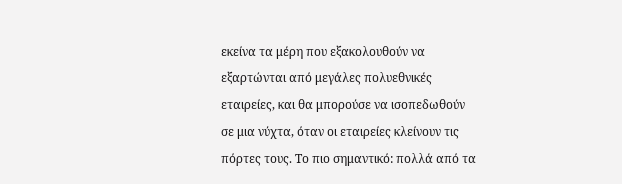εκείνα τα μέρη που εξακολουθούν να εξαρτώνται από μεγάλες πολυεθνικές εταιρείες, και θα μπορούσε να ισοπεδωθούν σε μια νύχτα, όταν οι εταιρείες κλείνουν τις πόρτες τους. Το πιο σημαντικό: πολλά από τα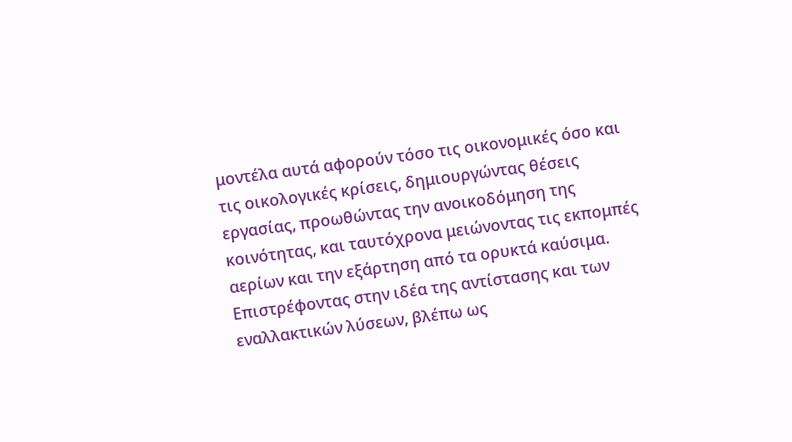μοντέλα αυτά αφορούν τόσο τις οικονομικές όσο και τις οικολογικές κρίσεις, δημιουργώντας θέσεις εργασίας, προωθώντας την ανοικοδόμηση της κοινότητας, και ταυτόχρονα μειώνοντας τις εκπομπές αερίων και την εξάρτηση από τα ορυκτά καύσιμα. Επιστρέφοντας στην ιδέα της αντίστασης και των εναλλακτικών λύσεων, βλέπω ως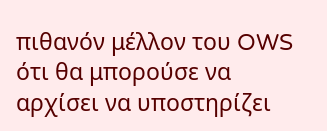πιθανόν μέλλον του OWS ότι θα μπορούσε να αρχίσει να υποστηρίζει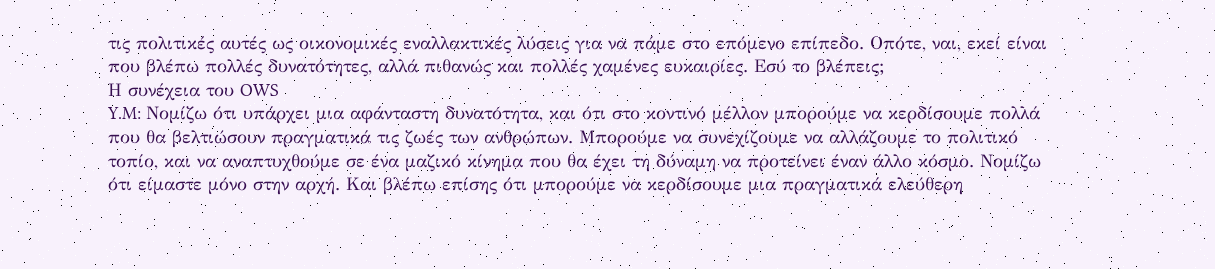τις πολιτικές αυτές ως οικονομικές εναλλακτικές λύσεις για να πάμε στο επόμενο επίπεδο. Οπότε, ναι, εκεί είναι που βλέπω πολλές δυνατότητες, αλλά πιθανώς και πολλές χαμένες ευκαιρίες. Εσύ το βλέπεις;
Η συνέχεια του OWS
Y.M: Νομίζω ότι υπάρχει μια αφάνταστη δυνατότητα, και ότι στο κοντινό μέλλον μπορούμε να κερδίσουμε πολλά που θα βελτιώσουν πραγματικά τις ζωές των ανθρώπων. Μπορούμε να συνεχίζουμε να αλλάζουμε το πολιτικό τοπίο, και να αναπτυχθούμε σε ένα μαζικό κίνημα που θα έχει τη δύναμη να προτείνει έναν άλλο κόσμο. Νομίζω ότι είμαστε μόνο στην αρχή. Και βλέπω επίσης ότι μπορούμε να κερδίσουμε μια πραγματικά ελεύθερη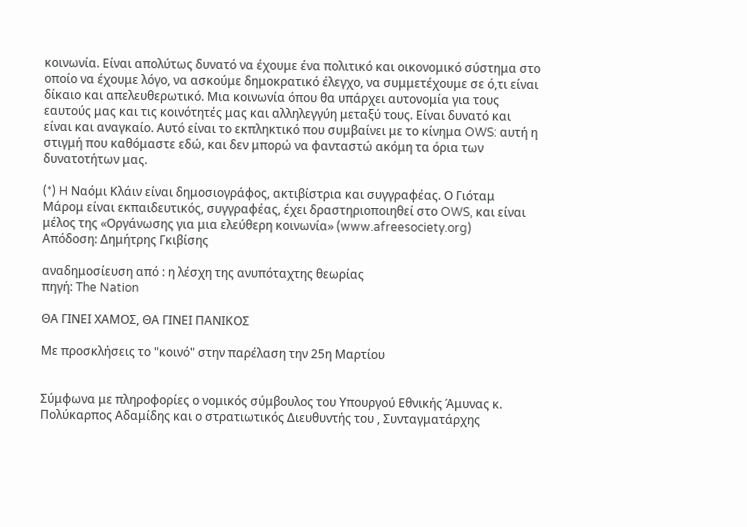κοινωνία. Είναι απολύτως δυνατό να έχουμε ένα πολιτικό και οικονομικό σύστημα στο οποίο να έχουμε λόγο, να ασκούμε δημοκρατικό έλεγχο, να συμμετέχουμε σε ό,τι είναι δίκαιο και απελευθερωτικό. Μια κοινωνία όπου θα υπάρχει αυτονομία για τους εαυτούς μας και τις κοινότητές μας και αλληλεγγύη μεταξύ τους. Είναι δυνατό και είναι και αναγκαίο. Αυτό είναι το εκπληκτικό που συμβαίνει με το κίνημα OWS: αυτή η στιγμή που καθόμαστε εδώ, και δεν μπορώ να φανταστώ ακόμη τα όρια των δυνατοτήτων μας.

(*) H Ναόμι Κλάιν είναι δημοσιογράφος, ακτιβίστρια και συγγραφέας. Ο Γιόταμ Μάρομ είναι εκπαιδευτικός, συγγραφέας, έχει δραστηριοποιηθεί στο OWS, και είναι μέλος της «Οργάνωσης για μια ελεύθερη κοινωνία» (www.afreesociety.org)
Απόδοση: Δημήτρης Γκιβίσης

αναδημοσίευση από : η λέσχη της ανυπόταχτης θεωρίας
πηγή: The Nation

ΘΑ ΓΙΝΕΙ ΧΑΜΟΣ, ΘΑ ΓΙΝΕΙ ΠΑΝΙΚΟΣ

Με προσκλήσεις το "κοινό" στην παρέλαση την 25η Μαρτίου


Σύμφωνα με πληροφορίες ο νομικός σύμβουλος του Υπουργού Εθνικής Άμυνας κ. Πολύκαρπος Αδαμίδης και ο στρατιωτικός Διευθυντής του , Συνταγματάρχης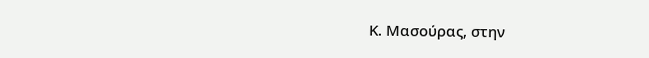Κ. Μασούρας, στην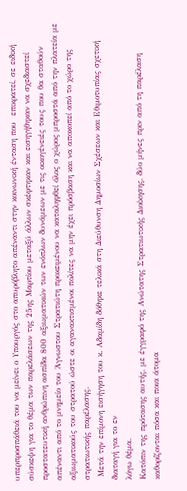υπερπροσπάθειά του να μείνει ο Υπουργός στο απυρόβλητο απέναντι στην κοινωνική ένταση που  επικρατεί, σε ειδική σύσκεψη για το θέμα των παρελάσεων της 25ης Μαρτίου μεταξύ άλλων σκέφτηκαν και εισηγήθηκαν να σχεδιαστεί προστατευτική ανθρώπινη ασπίδα 800 αξιωματικών των ενόπλων δυνάμεων με τις οικογένειές τους που θα σταθούν απέναντι από το μνημείο του Άγνωστου Στρατιώτη προκειμένου να καταληφθεί όλος ο χώρος μπροστά από την πλατεία με αξιωματικούς του στρατού ώστε οι αγανακτισμένοι πολίτες να μην έχει πρόσβαση και να αποκοπεί από το χώρο της στρατιωτικής παρέλασης.
 Μετά την επίμονη εισήγηση του κ. Αδαμίδη δόθηκε τελικά στη Διεύθυνση Δημοσίων Σχέσεων και Εθιμοτυπίας σχετική διαταγή για το εν
λόγω θέμα.
Κατόπιν της πρότασης αυτής, με έγγραφό της Ανώτατης Στρατιωτικής Διοίκησης, δύο μήνες πριν από τη παρέλαση καθορίζονται πόσα και ποια άτομα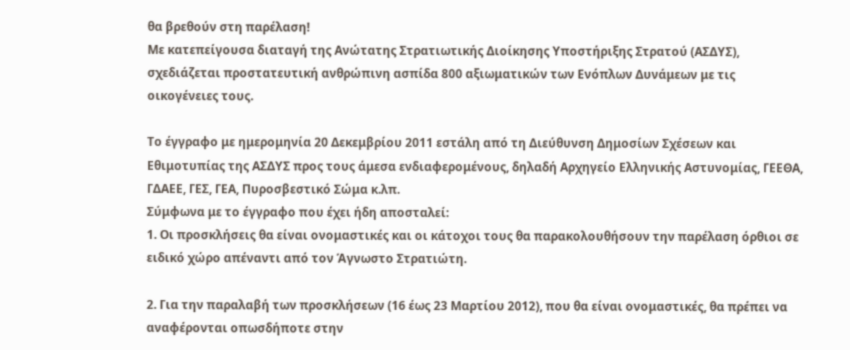θα βρεθούν στη παρέλαση!
Με κατεπείγουσα διαταγή της Ανώτατης Στρατιωτικής Διοίκησης Υποστήριξης Στρατού (ΑΣΔΥΣ), σχεδιάζεται προστατευτική ανθρώπινη ασπίδα 800 αξιωματικών των Ενόπλων Δυνάμεων με τις οικογένειες τους.

Το έγγραφο με ημερομηνία 20 Δεκεμβρίου 2011 εστάλη από τη Διεύθυνση Δημοσίων Σχέσεων και Εθιμοτυπίας της ΑΣΔΥΣ προς τους άμεσα ενδιαφερομένους, δηλαδή Αρχηγείο Ελληνικής Αστυνομίας, ΓΕΕΘΑ, ΓΔΑΕΕ, ΓΕΣ, ΓΕΑ, Πυροσβεστικό Σώμα κ.λπ.
Σύμφωνα με το έγγραφο που έχει ήδη αποσταλεί:
1. Οι προσκλήσεις θα είναι ονομαστικές και οι κάτοχοι τους θα παρακολουθήσουν την παρέλαση όρθιοι σε ειδικό χώρο απέναντι από τον Άγνωστο Στρατιώτη.

2. Για την παραλαβή των προσκλήσεων (16 έως 23 Μαρτίου 2012), που θα είναι ονομαστικές, θα πρέπει να αναφέρονται οπωσδήποτε στην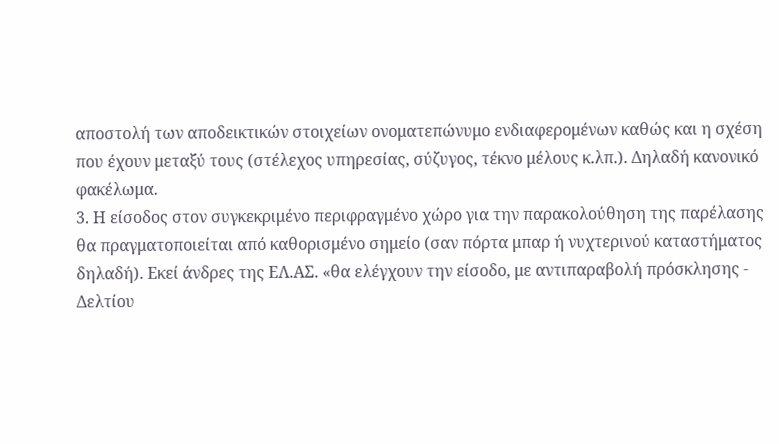αποστολή των αποδεικτικών στοιχείων ονοματεπώνυμο ενδιαφερομένων καθώς και η σχέση που έχουν μεταξύ τους (στέλεχος υπηρεσίας, σύζυγος, τέκνο μέλους κ.λπ.). Δηλαδή κανονικό φακέλωμα.
3. Η είσοδος στον συγκεκριμένο περιφραγμένο χώρο για την παρακολούθηση της παρέλασης θα πραγματοποιείται από καθορισμένο σημείο (σαν πόρτα μπαρ ή νυχτερινού καταστήματος δηλαδή). Εκεί άνδρες της ΕΛ.ΑΣ. «θα ελέγχουν την είσοδο, με αντιπαραβολή πρόσκλησης - Δελτίου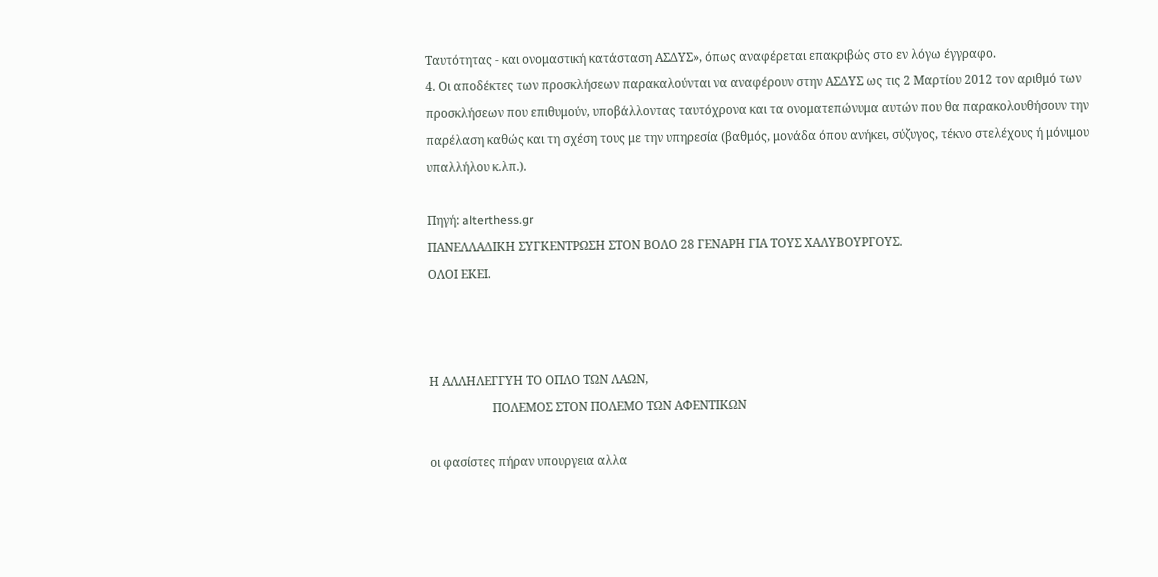Ταυτότητας - και ονομαστική κατάσταση ΑΣΔΥΣ», όπως αναφέρεται επακριβώς στο εν λόγω έγγραφο.
4. Οι αποδέκτες των προσκλήσεων παρακαλούνται να αναφέρουν στην ΑΣΔΥΣ ως τις 2 Μαρτίου 2012 τον αριθμό των προσκλήσεων που επιθυμούν, υποβάλλοντας ταυτόχρονα και τα ονοματεπώνυμα αυτών που θα παρακολουθήσουν την παρέλαση καθώς και τη σχέση τους με την υπηρεσία (βαθμός, μονάδα όπου ανήκει, σύζυγος, τέκνο στελέχους ή μόνιμου υπαλλήλου κ.λπ.).

Πηγή: alterthess.gr
ΠΑΝΕΛΛΑΔΙΚΗ ΣΥΓΚΕΝΤΡΩΣΗ ΣΤΟΝ ΒΟΛΟ 28 ΓΕΝΑΡΗ ΓΙΑ ΤΟΥΣ ΧΑΛΥΒΟΥΡΓΟΥΣ.
ΟΛΟΙ ΕΚΕΙ.



Η ΑΛΛΗΛΕΓΓΥΗ ΤΟ ΟΠΛΟ ΤΩΝ ΛΑΩΝ,
                     ΠΟΛΕΜΟΣ ΣΤΟΝ ΠΟΛΕΜΟ ΤΩΝ ΑΦΕΝΤΙΚΩΝ

οι φασίστες πήραν υπουργεια αλλα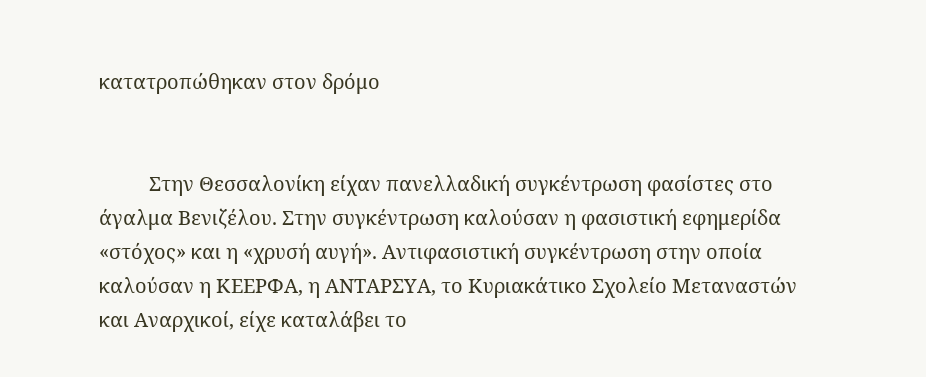κατατροπώθηκαν στον δρόμο


          Στην Θεσσαλονίκη είχαν πανελλαδική συγκέντρωση φασίστες στο άγαλμα Βενιζέλου. Στην συγκέντρωση καλούσαν η φασιστική εφημερίδα «στόχος» και η «χρυσή αυγή». Αντιφασιστική συγκέντρωση στην οποία καλούσαν η ΚΕΕΡΦΑ, η ΑΝΤΑΡΣΥΑ, το Κυριακάτικο Σχολείο Μεταναστών και Αναρχικοί, είχε καταλάβει το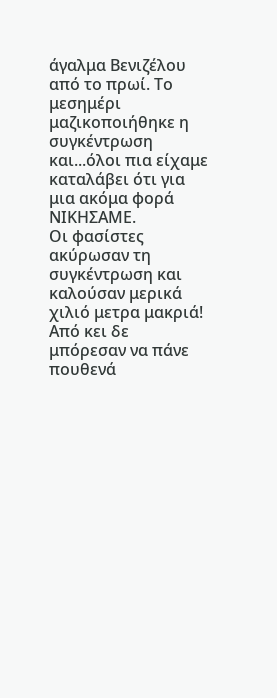άγαλμα Βενιζέλου από το πρωί. Το μεσημέρι μαζικοποιήθηκε η συγκέντρωση και...όλοι πια είχαμε καταλάβει ότι για μια ακόμα φορά ΝΙΚΗΣΑΜΕ.
Οι φασίστες ακύρωσαν τη συγκέντρωση και καλούσαν μερικά χιλιό μετρα μακριά! Από κει δε μπόρεσαν να πάνε πουθενά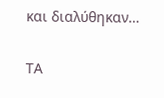και διαλύθηκαν…

ΤΑ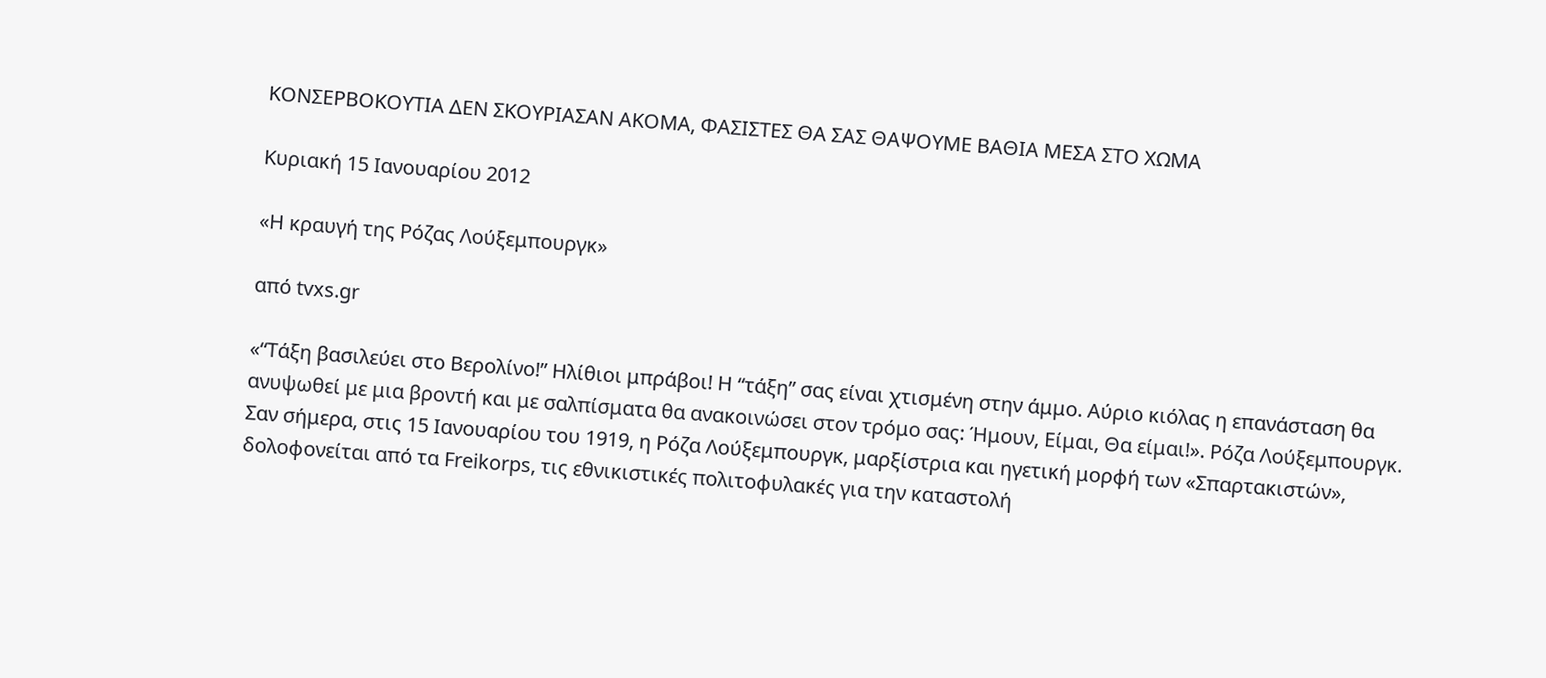ΚΟΝΣΕΡΒΟΚΟΥΤΙΑ ΔΕΝ ΣΚΟΥΡΙΑΣΑΝ ΑΚΟΜΑ, ΦΑΣΙΣΤΕΣ ΘΑ ΣΑΣ ΘΑΨΟΥΜΕ ΒΑΘΙΑ ΜΕΣΑ ΣΤΟ ΧΩΜΑ

Κυριακή 15 Ιανουαρίου 2012

«Η κραυγή της Ρόζας Λούξεμπουργκ»

από tvxs.gr

«“Τάξη βασιλεύει στο Βερολίνο!” Ηλίθιοι μπράβοι! Η “τάξη” σας είναι χτισμένη στην άμμο. Αύριο κιόλας η επανάσταση θα ανυψωθεί με μια βροντή και με σαλπίσματα θα ανακοινώσει στον τρόμο σας: Ήμουν, Είμαι, Θα είμαι!». Ρόζα Λούξεμπουργκ.
Σαν σήμερα, στις 15 Ιανουαρίου του 1919, η Ρόζα Λούξεμπουργκ, μαρξίστρια και ηγετική μορφή των «Σπαρτακιστών», δολοφονείται από τα Freikorps, τις εθνικιστικές πολιτοφυλακές για την καταστολή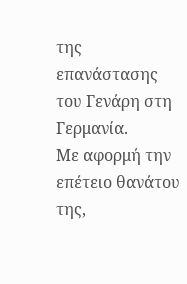της επανάστασης του Γενάρη στη Γερμανία.
Με αφορμή την επέτειο θανάτου της,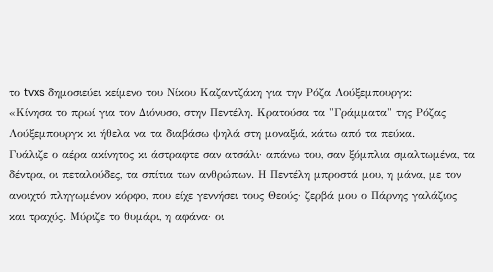το tvxs δημοσιεύει κείμενο του Νίκου Καζαντζάκη για την Ρόζα Λούξεμπουργκ:
«Κίνησα το πρωί για τον Διόνυσο, στην Πεντέλη. Κρατούσα τα "Γράμματα" της Ρόζας Λούξεμπουργκ κι ήθελα να τα διαβάσω ψηλά στη μοναξιά, κάτω από τα πεύκα.
Γυάλιζε ο αέρα ακίνητος κι άστραφτε σαν ατσάλι· απάνω του, σαν ξόμπλια σμαλτωμένα, τα δέντρα, οι πεταλούδες, τα σπίτια των ανθρώπων. Η Πεντέλη μπροστά μου, η μάνα, με τον ανοιχτό πληγωμένον κόρφο, που είχε γεννήσει τους Θεούς· ζερβά μου ο Πάρνης γαλάζιος και τραχύς. Μύριζε το θυμάρι, η αφάνα· οι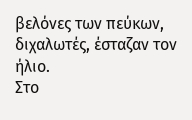βελόνες των πεύκων, διχαλωτές, έσταζαν τον ήλιο.
Στο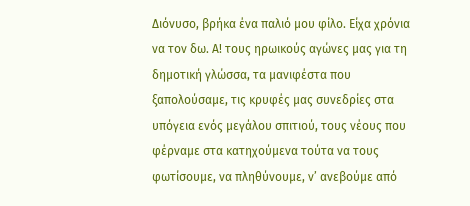Διόνυσο, βρήκα ένα παλιό μου φίλο. Είχα χρόνια να τον δω. Α! τους ηρωικούς αγώνες μας για τη δημοτική γλώσσα, τα μανιφέστα που ξαπολούσαμε, τις κρυφές μας συνεδρίες στα υπόγεια ενός μεγάλου σπιτιού, τους νέους που φέρναμε στα κατηχούμενα τούτα να τους φωτίσουμε, να πληθύνουμε, ν’ ανεβούμε από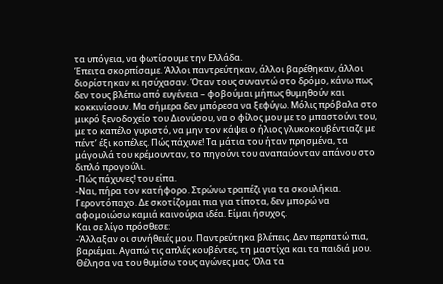τα υπόγεια, να φωτίσουμε την Ελλάδα.
Έπειτα σκορπίσαμε. Άλλοι παντρεύτηκαν, άλλοι βαρέθηκαν, άλλοι διορίστηκαν κι ησύχασαν. Όταν τους συναντώ στο δρόμο, κάνω πως δεν τους βλέπω από ευγένεια – φοβούμαι μήπως θυμηθούν και κοκκινίσουν. Μα σήμερα δεν μπόρεσα να ξεφύγω. Μόλις πρόβαλα στο μικρό ξενοδοχείο του Διονύσου, να ο φίλος μου με το μπαστούνι του, με το καπέλο γυριστό, να μην τον κάψει ο ήλιος γλυκοκουβέντιαζε με πέντ’ έξι κοπέλες. Πώς πάχυνε! Τα μάτια του ήταν πρησμένα, τα μάγουλά του κρέμουνταν, το πηγούνι του αναπαύονταν απάνου στο διπλό προγούλι.
-Πώς πάχυνες! του είπα.
-Ναι, πήρα τον κατήφορο. Στρώνω τραπέζι για τα σκουλήκια. Γεροντόπαχο. Δε σκοτίζομαι πια για τίποτα, δεν μπορώ να αφομοιώσω καμιά καινούρια ιδέα. Είμαι ήσυχος.
Και σε λίγο πρόσθεσε:
-Άλλαξαν οι συνήθειές μου. Παντρεύτηκα βλέπεις. Δεν περπατώ πια, βαριέμαι. Αγαπώ τις απλές κουβέντες, τη μαστίχα και τα παιδιά μου.
Θέλησα να του θυμίσω τους αγώνες μας. Όλα τα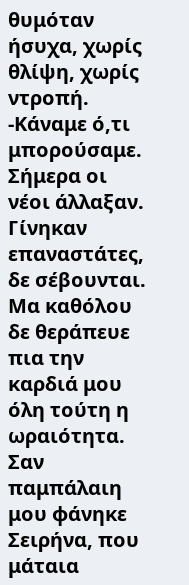θυμόταν ήσυχα, χωρίς θλίψη, χωρίς ντροπή.
-Κάναμε ό,τι μπορούσαμε. Σήμερα οι νέοι άλλαξαν. Γίνηκαν επαναστάτες, δε σέβουνται.
Μα καθόλου δε θεράπευε πια την καρδιά μου όλη τούτη η ωραιότητα. Σαν παμπάλαιη μου φάνηκε Σειρήνα, που μάταια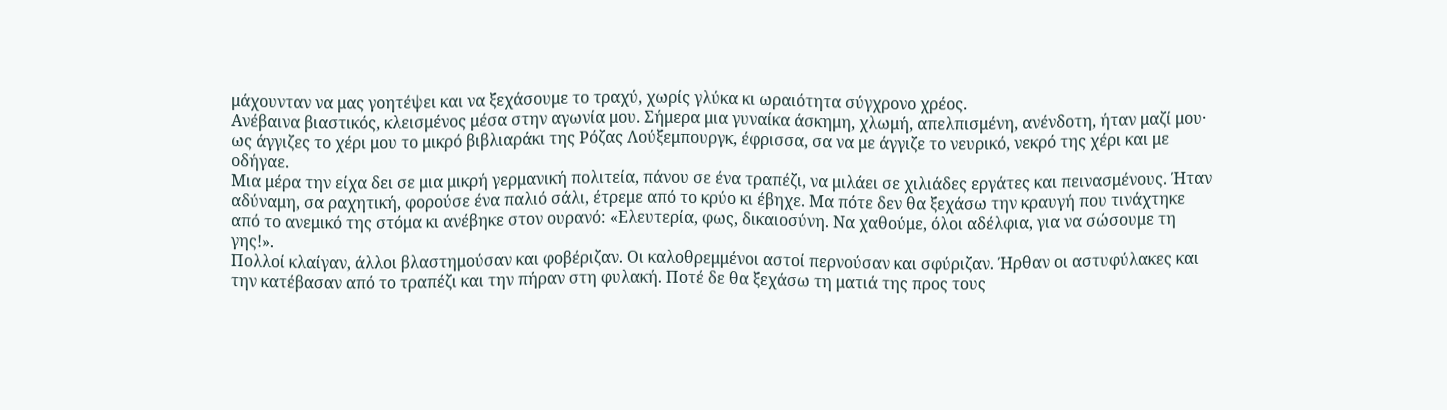μάχουνταν να μας γοητέψει και να ξεχάσουμε το τραχύ, χωρίς γλύκα κι ωραιότητα σύγχρονο χρέος.
Ανέβαινα βιαστικός, κλεισμένος μέσα στην αγωνία μου. Σήμερα μια γυναίκα άσκημη, χλωμή, απελπισμένη, ανένδοτη, ήταν μαζί μου· ως άγγιζες το χέρι μου το μικρό βιβλιαράκι της Ρόζας Λούξεμπουργκ, έφρισσα, σα να με άγγιζε το νευρικό, νεκρό της χέρι και με οδήγαε.
Μια μέρα την είχα δει σε μια μικρή γερμανική πολιτεία, πάνου σε ένα τραπέζι, να μιλάει σε χιλιάδες εργάτες και πεινασμένους. Ήταν αδύναμη, σα ραχητική, φορούσε ένα παλιό σάλι, έτρεμε από το κρύο κι έβηχε. Μα πότε δεν θα ξεχάσω την κραυγή που τινάχτηκε από το ανεμικό της στόμα κι ανέβηκε στον ουρανό: «Ελευτερία, φως, δικαιοσύνη. Να χαθούμε, όλοι αδέλφια, για να σώσουμε τη γης!».
Πολλοί κλαίγαν, άλλοι βλαστημούσαν και φοβέριζαν. Οι καλοθρεμμένοι αστοί περνούσαν και σφύριζαν. Ήρθαν οι αστυφύλακες και την κατέβασαν από το τραπέζι και την πήραν στη φυλακή. Ποτέ δε θα ξεχάσω τη ματιά της προς τους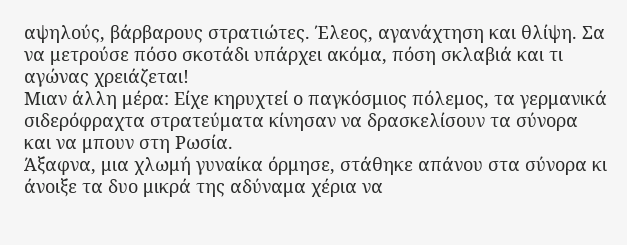αψηλούς, βάρβαρους στρατιώτες. Έλεος, αγανάχτηση και θλίψη. Σα να μετρούσε πόσο σκοτάδι υπάρχει ακόμα, πόση σκλαβιά και τι αγώνας χρειάζεται!
Μιαν άλλη μέρα: Είχε κηρυχτεί ο παγκόσμιος πόλεμος, τα γερμανικά σιδερόφραχτα στρατεύματα κίνησαν να δρασκελίσουν τα σύνορα και να μπουν στη Ρωσία.
Άξαφνα, μια χλωμή γυναίκα όρμησε, στάθηκε απάνου στα σύνορα κι άνοιξε τα δυο μικρά της αδύναμα χέρια να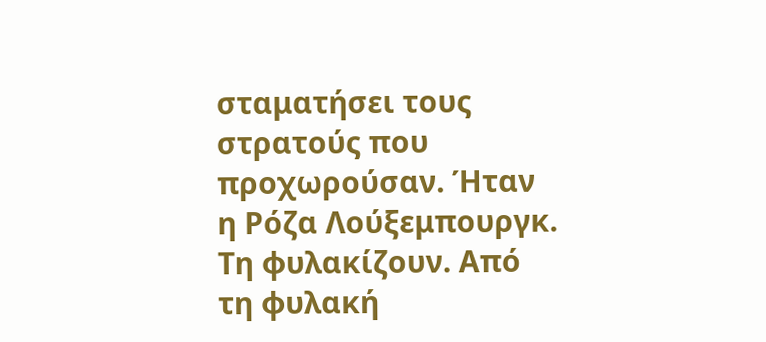σταματήσει τους στρατούς που προχωρούσαν. Ήταν η Ρόζα Λούξεμπουργκ.
Τη φυλακίζουν. Από τη φυλακή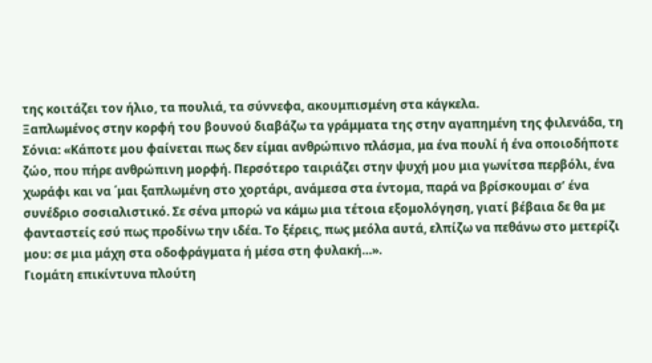της κοιτάζει τον ήλιο, τα πουλιά, τα σύννεφα, ακουμπισμένη στα κάγκελα.
Ξαπλωμένος στην κορφή του βουνού διαβάζω τα γράμματα της στην αγαπημένη της φιλενάδα, τη Σόνια: «Κάποτε μου φαίνεται πως δεν είμαι ανθρώπινο πλάσμα, μα ένα πουλί ή ένα οποιοδήποτε ζώο, που πήρε ανθρώπινη μορφή. Περσότερο ταιριάζει στην ψυχή μου μια γωνίτσα περβόλι, ένα χωράφι και να ΄μαι ξαπλωμένη στο χορτάρι, ανάμεσα στα έντομα, παρά να βρίσκουμαι σ’ ένα συνέδριο σοσιαλιστικό. Σε σένα μπορώ να κάμω μια τέτοια εξομολόγηση, γιατί βέβαια δε θα με φανταστείς εσύ πως προδίνω την ιδέα. Το ξέρεις, πως μεόλα αυτά, ελπίζω να πεθάνω στο μετερίζι μου: σε μια μάχη στα οδοφράγματα ή μέσα στη φυλακή…».
Γιομάτη επικίντυνα πλούτη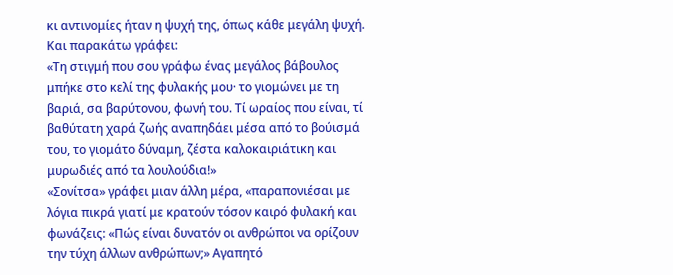κι αντινομίες ήταν η ψυχή της, όπως κάθε μεγάλη ψυχή.
Και παρακάτω γράφει:
«Τη στιγμή που σου γράφω ένας μεγάλος βάβουλος μπήκε στο κελί της φυλακής μου· το γιομώνει με τη βαριά, σα βαρύτονου, φωνή του. Τί ωραίος που είναι, τί βαθύτατη χαρά ζωής αναπηδάει μέσα από το βούισμά του, το γιομάτο δύναμη, ζέστα καλοκαιριάτικη και μυρωδιές από τα λουλούδια!»
«Σονίτσα» γράφει μιαν άλλη μέρα, «παραπονιέσαι με λόγια πικρά γιατί με κρατούν τόσον καιρό φυλακή και φωνάζεις: «Πώς είναι δυνατόν οι ανθρώποι να ορίζουν την τύχη άλλων ανθρώπων;» Αγαπητό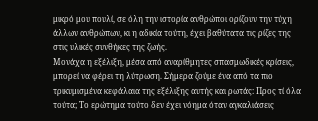μικρό μου πουλί, σε όλη την ιστορία ανθρώποι ορίζουν την τύχη άλλων ανθρώπων, κι η αδικία τούτη, έχει βαθύτατα τις ρίζες της στις υλικές συνθήκες της ζωής.
Μονάχα η εξέλιξη, μέσα από αναρίθμητες σπασμωδικές κρίσεις, μπορεί να φέρει τη λύτρωση. Σήμερα ζούμε ένα από τα πιο τρικυμισμένα κεφάλαια της εξέλιξης αυτής και ρωτάς: Προς τί όλα τούτα; Το ερώτημα τούτο δεν έχει νόημα όταν αγκαλιάσεις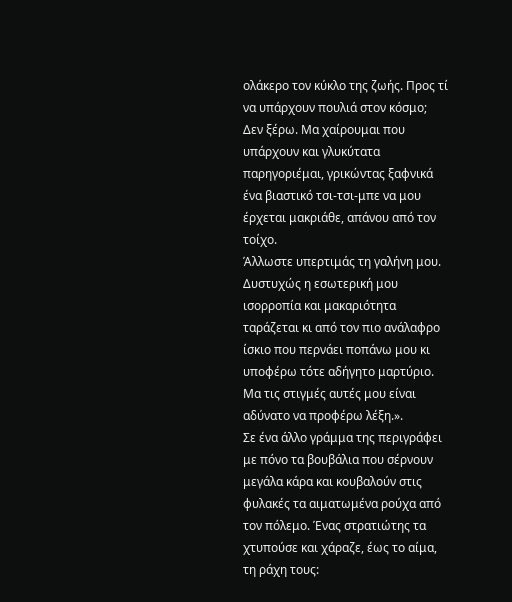ολάκερο τον κύκλο της ζωής. Προς τί να υπάρχουν πουλιά στον κόσμο; Δεν ξέρω. Μα χαίρουμαι που υπάρχουν και γλυκύτατα παρηγοριέμαι, γρικώντας ξαφνικά ένα βιαστικό τσι-τσι-μπε να μου έρχεται μακριάθε, απάνου από τον τοίχο.
Άλλωστε υπερτιμάς τη γαλήνη μου. Δυστυχώς η εσωτερική μου ισορροπία και μακαριότητα ταράζεται κι από τον πιο ανάλαφρο ίσκιο που περνάει ποπάνω μου κι υποφέρω τότε αδήγητο μαρτύριο. Μα τις στιγμές αυτές μου είναι αδύνατο να προφέρω λέξη.».
Σε ένα άλλο γράμμα της περιγράφει με πόνο τα βουβάλια που σέρνουν μεγάλα κάρα και κουβαλούν στις φυλακές τα αιματωμένα ρούχα από τον πόλεμο. Ένας στρατιώτης τα χτυπούσε και χάραζε, έως το αίμα, τη ράχη τους: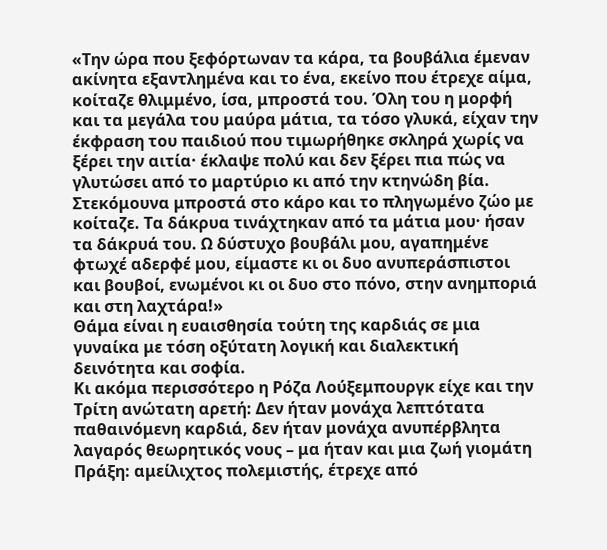«Την ώρα που ξεφόρτωναν τα κάρα, τα βουβάλια έμεναν ακίνητα εξαντλημένα και το ένα, εκείνο που έτρεχε αίμα, κοίταζε θλιμμένο, ίσα, μπροστά του. Όλη του η μορφή και τα μεγάλα του μαύρα μάτια, τα τόσο γλυκά, είχαν την έκφραση του παιδιού που τιμωρήθηκε σκληρά χωρίς να ξέρει την αιτία· έκλαψε πολύ και δεν ξέρει πια πώς να γλυτώσει από το μαρτύριο κι από την κτηνώδη βία.
Στεκόμουνα μπροστά στο κάρο και το πληγωμένο ζώο με κοίταζε. Τα δάκρυα τινάχτηκαν από τα μάτια μου· ήσαν τα δάκρυά του. Ω δύστυχο βουβάλι μου, αγαπημένε φτωχέ αδερφέ μου, είμαστε κι οι δυο ανυπεράσπιστοι και βουβοί, ενωμένοι κι οι δυο στο πόνο, στην ανημποριά και στη λαχτάρα!»
Θάμα είναι η ευαισθησία τούτη της καρδιάς σε μια γυναίκα με τόση οξύτατη λογική και διαλεκτική δεινότητα και σοφία.
Κι ακόμα περισσότερο η Ρόζα Λούξεμπουργκ είχε και την Τρίτη ανώτατη αρετή: Δεν ήταν μονάχα λεπτότατα παθαινόμενη καρδιά, δεν ήταν μονάχα ανυπέρβλητα λαγαρός θεωρητικός νους – μα ήταν και μια ζωή γιομάτη Πράξη: αμείλιχτος πολεμιστής, έτρεχε από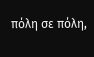πόλη σε πόλη,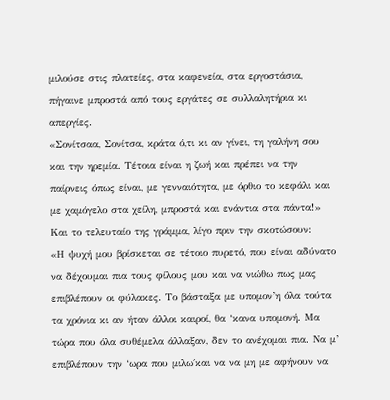μιλούσε στις πλατείες, στα καφενεία, στα εργοστάσια, πήγαινε μπροστά από τους εργάτες σε συλλαλητήρια κι απεργίες.
«Σονίτσαα, Σονίτσα, κράτα ό,τι κι αν γίνει, τη γαλήνη σου και την ηρεμία. Τέτοια είναι η ζωή και πρέπει να την παίρνεις όπως είναι, με γενναιότητα, με όρθιο το κεφάλι και με χαμόγελο στα χείλη, μπροστά και ενάντια στα πάντα!»
Και το τελευταίο της γράμμα, λίγο πριν την σκοτώσουν:
«Η ψυχή μου βρίσκεται σε τέτοιο πυρετό, που είναι αδύνατο να δέχουμαι πια τους φίλους μου και να νιώθω πως μας επιβλέπουν οι φύλακες. Το βάσταξα με υπομον’η όλα τούτα τα χρόνια κι αν ήταν άλλοι καιροί, θα ‘κανα υπομονή. Μα τώρα που όλα συθέμελα άλλαξαν, δεν το ανέχομαι πια. Να μ’ επιβλέπουν την ‘ωρα που μιλω΄και να να μη με αφήνουν να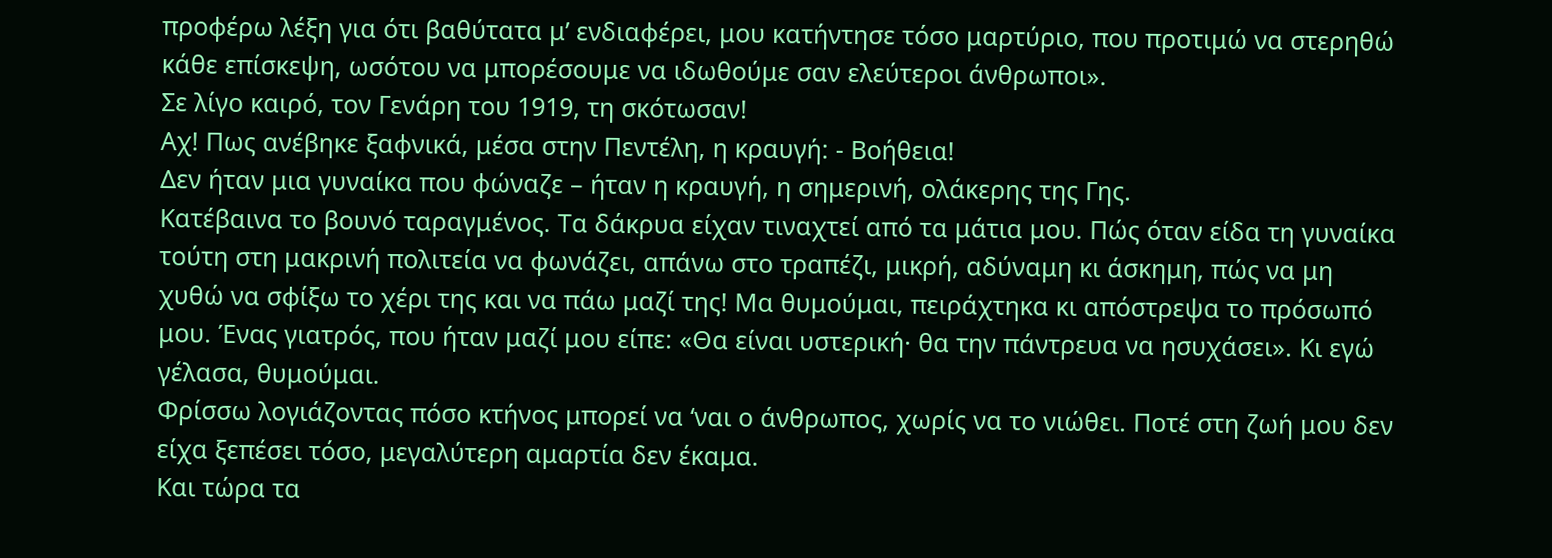προφέρω λέξη για ότι βαθύτατα μ’ ενδιαφέρει, μου κατήντησε τόσο μαρτύριο, που προτιμώ να στερηθώ κάθε επίσκεψη, ωσότου να μπορέσουμε να ιδωθούμε σαν ελεύτεροι άνθρωποι».
Σε λίγο καιρό, τον Γενάρη του 1919, τη σκότωσαν!
Αχ! Πως ανέβηκε ξαφνικά, μέσα στην Πεντέλη, η κραυγή: - Βοήθεια!
Δεν ήταν μια γυναίκα που φώναζε – ήταν η κραυγή, η σημερινή, ολάκερης της Γης.
Κατέβαινα το βουνό ταραγμένος. Τα δάκρυα είχαν τιναχτεί από τα μάτια μου. Πώς όταν είδα τη γυναίκα τούτη στη μακρινή πολιτεία να φωνάζει, απάνω στο τραπέζι, μικρή, αδύναμη κι άσκημη, πώς να μη χυθώ να σφίξω το χέρι της και να πάω μαζί της! Μα θυμούμαι, πειράχτηκα κι απόστρεψα το πρόσωπό μου. Ένας γιατρός, που ήταν μαζί μου είπε: «Θα είναι υστερική· θα την πάντρευα να ησυχάσει». Κι εγώ γέλασα, θυμούμαι.
Φρίσσω λογιάζοντας πόσο κτήνος μπορεί να ‘ναι ο άνθρωπος, χωρίς να το νιώθει. Ποτέ στη ζωή μου δεν είχα ξεπέσει τόσο, μεγαλύτερη αμαρτία δεν έκαμα.
Και τώρα τα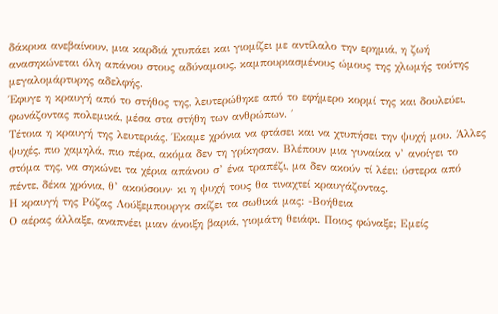δάκρυα ανεβαίνουν, μια καρδιά χτυπάει και γιομίζει με αντίλαλο την ερημιά, η ζωή ανασηκώνεται όλη απάνου στους αδύναμους, καμπουριασμένους ώμους της χλωμής τούτης μεγαλομάρτυρης αδελφής.
Έφυγε η κραυγή από το στήθος της, λευτερώθηκε από το εφήμερο κορμί της και δουλεύει, φωνάζοντας πολεμικά, μέσα στα στήθη των ανθρώπων. ΄
Τέτοια η κραυγή της λευτεριάς. Έκαμε χρόνια να φτάσει και να χτυπήσει την ψυχή μου. Άλλες ψυχές, πιο χαμηλά, πιο πέρα, ακόμα δεν τη γρίκησαν. Βλέπουν μια γυναίκα ν’ ανοίγει το στόμα της, να σηκώνει τα χέρια απάνου σ’ ένα τραπέζι, μα δεν ακούν τί λέει: ύστερα από πέντε, δέκα χρόνια, θ’ ακούσουν· κι η ψυχή τους θα τιναχτεί κραυγάζοντας.
Η κραυγή της Ρόζας Λούξεμπουργκ σκίζει τα σωθικά μας: -Βοήθεια
Ο αέρας άλλαξε, αναπνέει μιαν άνοιξη βαριά, γιομάτη θειάφι. Ποιος φώναξε; Εμείς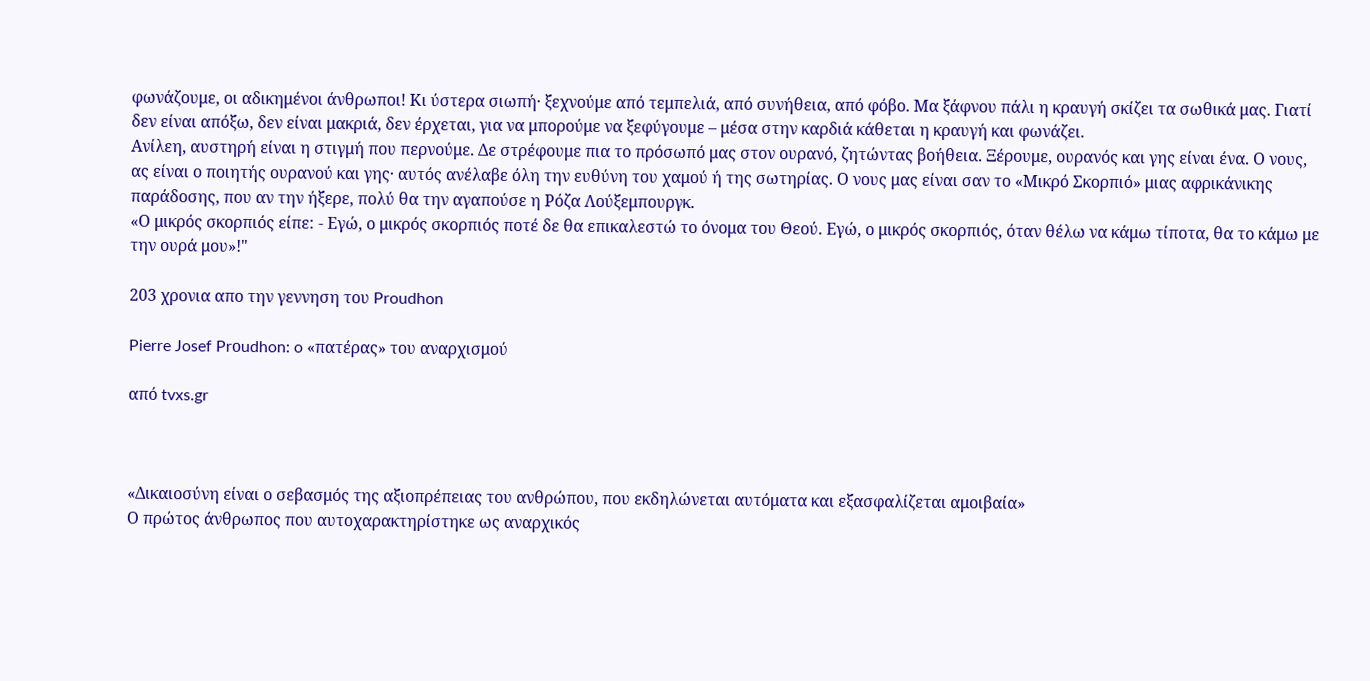φωνάζουμε, οι αδικημένοι άνθρωποι! Κι ύστερα σιωπή· ξεχνούμε από τεμπελιά, από συνήθεια, από φόβο. Μα ξάφνου πάλι η κραυγή σκίζει τα σωθικά μας. Γιατί δεν είναι απόξω, δεν είναι μακριά, δεν έρχεται, για να μπορούμε να ξεφύγουμε – μέσα στην καρδιά κάθεται η κραυγή και φωνάζει.
Ανίλεη, αυστηρή είναι η στιγμή που περνούμε. Δε στρέφουμε πια το πρόσωπό μας στον ουρανό, ζητώντας βοήθεια. Ξέρουμε, ουρανός και γης είναι ένα. Ο νους, ας είναι ο ποιητής ουρανού και γης· αυτός ανέλαβε όλη την ευθύνη του χαμού ή της σωτηρίας. Ο νους μας είναι σαν το «Μικρό Σκορπιό» μιας αφρικάνικης παράδοσης, που αν την ήξερε, πολύ θα την αγαπούσε η Ρόζα Λούξεμπουργκ.
«Ο μικρός σκορπιός είπε: - Εγώ, ο μικρός σκορπιός ποτέ δε θα επικαλεστώ το όνομα του Θεού. Εγώ, ο μικρός σκορπιός, όταν θέλω να κάμω τίποτα, θα το κάμω με την ουρά μου»!"

203 χρονια απο την γεννηση του Proudhon

Pierre Josef Prοudhon: o «πατέρας» του αναρχισμού

από tvxs.gr



«Δικαιοσύνη είναι ο σεβασμός της αξιοπρέπειας του ανθρώπου, που εκδηλώνεται αυτόματα και εξασφαλίζεται αμοιβαία»
Ο πρώτος άνθρωπος που αυτοχαρακτηρίστηκε ως αναρχικός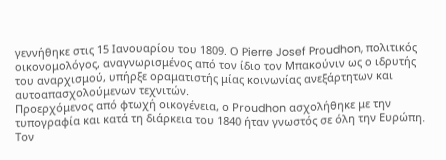γεννήθηκε στις 15 Ιανουαρίου του 1809. Ο Pierre Josef Prοudhon, πολιτικός οικονομολόγος, αναγνωρισμένος από τον ίδιο τον Μπακούνιν ως ο ιδρυτής του αναρχισμού, υπήρξε οραματιστής μίας κοινωνίας ανεξάρτητων και αυτοαπασχολούμενων τεχνιτών.
Προερχόμενος από φτωχή οικογένεια, ο Prοudhon ασχολήθηκε με την τυπογραφία και κατά τη διάρκεια του 1840 ήταν γνωστός σε όλη την Ευρώπη. Τον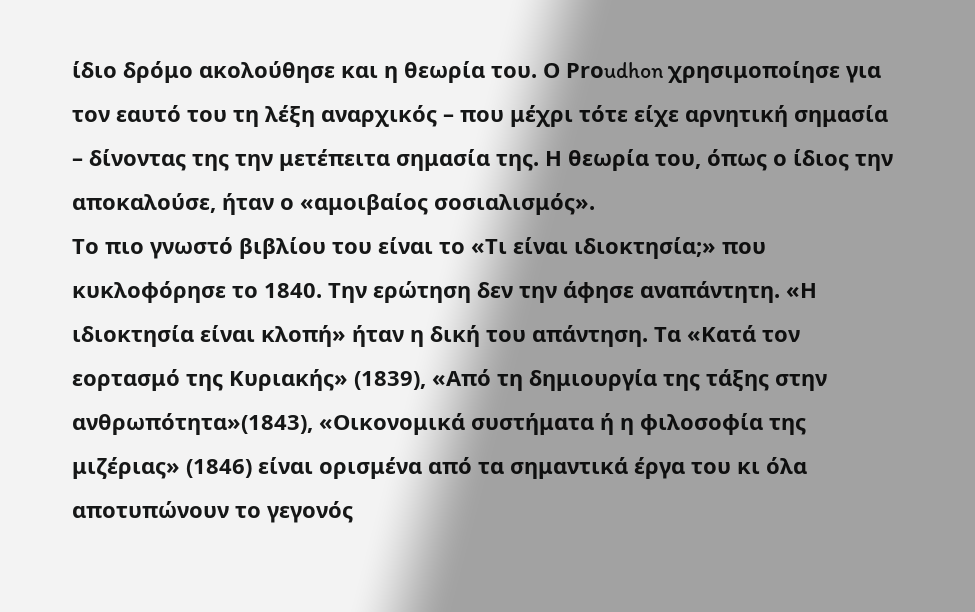ίδιο δρόμο ακολούθησε και η θεωρία του. Ο Prοudhon χρησιμοποίησε για τον εαυτό του τη λέξη αναρχικός – που μέχρι τότε είχε αρνητική σημασία – δίνοντας της την μετέπειτα σημασία της. Η θεωρία του, όπως ο ίδιος την αποκαλούσε, ήταν ο «αμοιβαίος σοσιαλισμός».
Το πιο γνωστό βιβλίου του είναι το «Τι είναι ιδιοκτησία;» που κυκλοφόρησε το 1840. Την ερώτηση δεν την άφησε αναπάντητη. «Η ιδιοκτησία είναι κλοπή» ήταν η δική του απάντηση. Τα «Κατά τον εορτασμό της Κυριακής» (1839), «Από τη δημιουργία της τάξης στην ανθρωπότητα»(1843), «Οικονομικά συστήματα ή η φιλοσοφία της μιζέριας» (1846) είναι ορισμένα από τα σημαντικά έργα του κι όλα αποτυπώνουν το γεγονός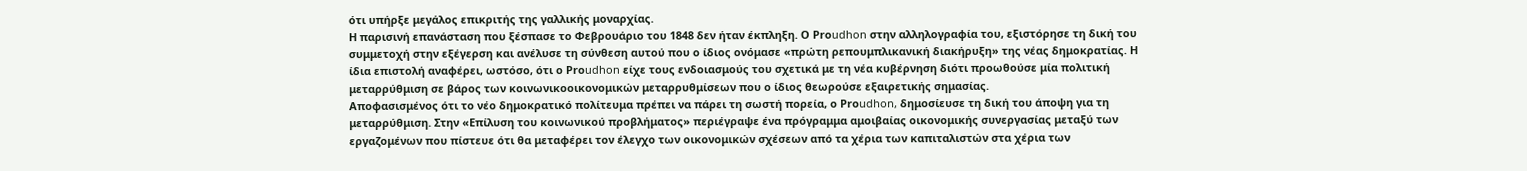ότι υπήρξε μεγάλος επικριτής της γαλλικής μοναρχίας.
Η παρισινή επανάσταση που ξέσπασε το Φεβρουάριο του 1848 δεν ήταν έκπληξη. Ο Prοudhon στην αλληλογραφία του, εξιστόρησε τη δική του συμμετοχή στην εξέγερση και ανέλυσε τη σύνθεση αυτού που ο ίδιος ονόμασε «πρώτη ρεπουμπλικανική διακήρυξη» της νέας δημοκρατίας. Η ίδια επιστολή αναφέρει, ωστόσο, ότι ο Prοudhon είχε τους ενδοιασμούς του σχετικά με τη νέα κυβέρνηση διότι προωθούσε μία πολιτική μεταρρύθμιση σε βάρος των κοινωνικοοικονομικών μεταρρυθμίσεων που ο ίδιος θεωρούσε εξαιρετικής σημασίας.
Αποφασισμένος ότι το νέο δημοκρατικό πολίτευμα πρέπει να πάρει τη σωστή πορεία, ο Prοudhon, δημοσίευσε τη δική του άποψη για τη μεταρρύθμιση. Στην «Επίλυση του κοινωνικού προβλήματος» περιέγραψε ένα πρόγραμμα αμοιβαίας οικονομικής συνεργασίας μεταξύ των εργαζομένων που πίστευε ότι θα μεταφέρει τον έλεγχο των οικονομικών σχέσεων από τα χέρια των καπιταλιστών στα χέρια των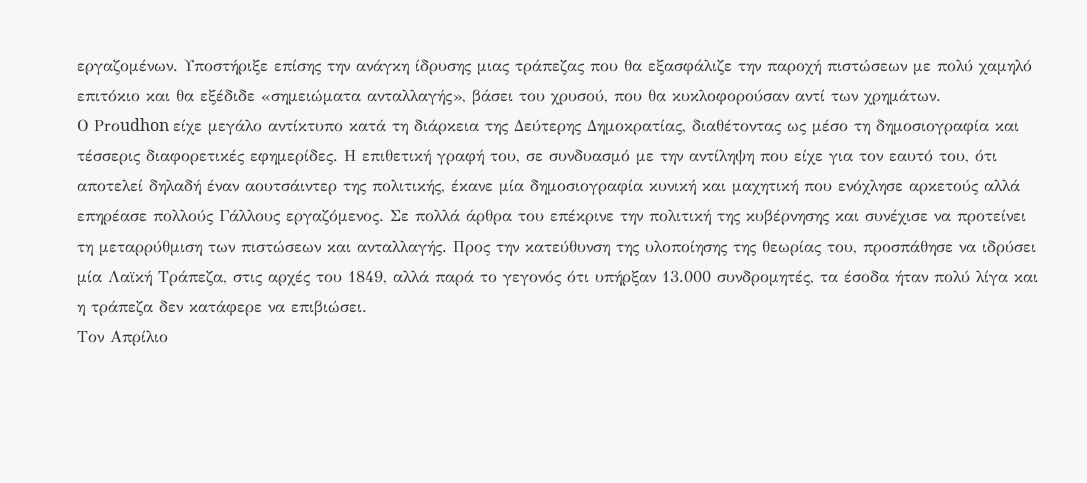εργαζομένων. Υποστήριξε επίσης την ανάγκη ίδρυσης μιας τράπεζας που θα εξασφάλιζε την παροχή πιστώσεων με πολύ χαμηλό επιτόκιο και θα εξέδιδε «σημειώματα ανταλλαγής», βάσει του χρυσού, που θα κυκλοφορούσαν αντί των χρημάτων.
Ο Prοudhon είχε μεγάλο αντίκτυπο κατά τη διάρκεια της Δεύτερης Δημοκρατίας, διαθέτοντας ως μέσο τη δημοσιογραφία και τέσσερις διαφορετικές εφημερίδες. Η επιθετική γραφή του, σε συνδυασμό με την αντίληψη που είχε για τον εαυτό του, ότι αποτελεί δηλαδή έναν αουτσάιντερ της πολιτικής, έκανε μία δημοσιογραφία κυνική και μαχητική που ενόχλησε αρκετούς αλλά επηρέασε πολλούς Γάλλους εργαζόμενος. Σε πολλά άρθρα του επέκρινε την πολιτική της κυβέρνησης και συνέχισε να προτείνει τη μεταρρύθμιση των πιστώσεων και ανταλλαγής. Προς την κατεύθυνση της υλοποίησης της θεωρίας του, προσπάθησε να ιδρύσει μία Λαϊκή Τράπεζα, στις αρχές του 1849, αλλά παρά το γεγονός ότι υπήρξαν 13.000 συνδρομητές, τα έσοδα ήταν πολύ λίγα και η τράπεζα δεν κατάφερε να επιβιώσει.
Τον Απρίλιο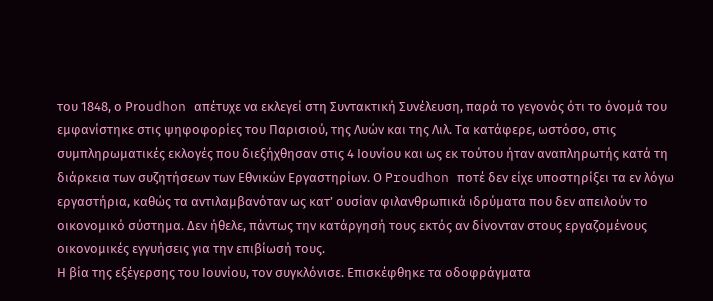του 1848, ο Prοudhon απέτυχε να εκλεγεί στη Συντακτική Συνέλευση, παρά το γεγονός ότι το όνομά του εμφανίστηκε στις ψηφοφορίες του Παρισιού, της Λυών και της Λιλ. Τα κατάφερε, ωστόσο, στις συμπληρωματικές εκλογές που διεξήχθησαν στις 4 Ιουνίου και ως εκ τούτου ήταν αναπληρωτής κατά τη διάρκεια των συζητήσεων των Εθνικών Εργαστηρίων. Ο Proudhon ποτέ δεν είχε υποστηρίξει τα εν λόγω εργαστήρια, καθώς τα αντιλαμβανόταν ως κατ’ ουσίαν φιλανθρωπικά ιδρύματα που δεν απειλούν το οικονομικό σύστημα. Δεν ήθελε, πάντως την κατάργησή τους εκτός αν δίνονταν στους εργαζομένους οικονομικές εγγυήσεις για την επιβίωσή τους.
Η βία της εξέγερσης του Ιουνίου, τον συγκλόνισε. Επισκέφθηκε τα οδοφράγματα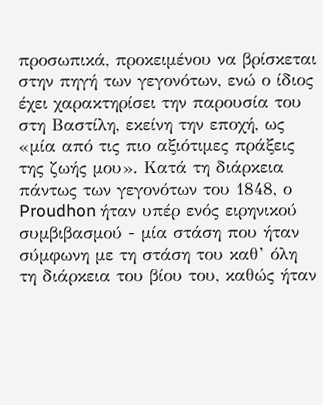προσωπικά, προκειμένου να βρίσκεται στην πηγή των γεγονότων, ενώ ο ίδιος έχει χαρακτηρίσει την παρουσία του στη Βαστίλη, εκείνη την εποχή, ως «μία από τις πιο αξιότιμες πράξεις της ζωής μου». Κατά τη διάρκεια πάντως των γεγονότων του 1848, ο Proudhon ήταν υπέρ ενός ειρηνικού συμβιβασμού - μία στάση που ήταν σύμφωνη με τη στάση του καθ’ όλη τη διάρκεια του βίου του, καθώς ήταν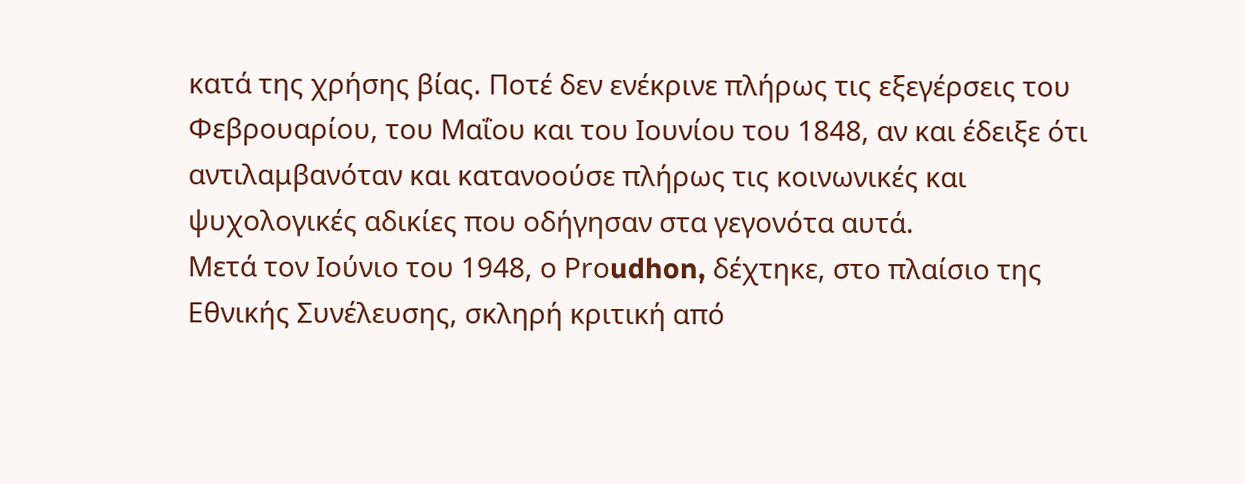κατά της χρήσης βίας. Ποτέ δεν ενέκρινε πλήρως τις εξεγέρσεις του Φεβρουαρίου, του Μαΐου και του Ιουνίου του 1848, αν και έδειξε ότι αντιλαμβανόταν και κατανοούσε πλήρως τις κοινωνικές και ψυχολογικές αδικίες που οδήγησαν στα γεγονότα αυτά.
Μετά τον Ιούνιο του 1948, ο Prοudhon, δέχτηκε, στο πλαίσιο της Εθνικής Συνέλευσης, σκληρή κριτική από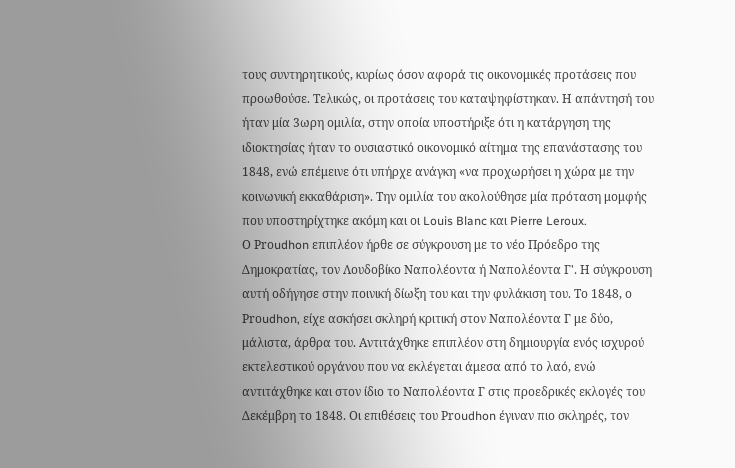τους συντηρητικούς, κυρίως όσον αφορά τις οικονομικές προτάσεις που προωθούσε. Τελικώς, οι προτάσεις του καταψηφίστηκαν. Η απάντησή του ήταν μία 3ωρη ομιλία, στην οποία υποστήριξε ότι η κατάργηση της ιδιοκτησίας ήταν το ουσιαστικό οικονομικό αίτημα της επανάστασης του 1848, ενώ επέμεινε ότι υπήρχε ανάγκη «να προχωρήσει η χώρα με την κοινωνική εκκαθάριση». Την ομιλία του ακολούθησε μία πρόταση μομφής που υποστηρίχτηκε ακόμη και οι Louis Blanc και Pierre Leroux.
Ο Prοudhon επιπλέον ήρθε σε σύγκρουση με το νέο Πρόεδρο της Δημοκρατίας, τον Λουδοβίκο Ναπολέοντα ή Ναπολέοντα Γ'. Η σύγκρουση αυτή οδήγησε στην ποινική δίωξη του και την φυλάκιση του. Το 1848, ο Prοudhon, είχε ασκήσει σκληρή κριτική στον Ναπολέοντα Γ με δύο, μάλιστα, άρθρα του. Αντιτάχθηκε επιπλέον στη δημιουργία ενός ισχυρού εκτελεστικού οργάνου που να εκλέγεται άμεσα από το λαό, ενώ αντιτάχθηκε και στον ίδιο το Ναπολέοντα Γ στις προεδρικές εκλογές του Δεκέμβρη το 1848. Οι επιθέσεις του Prοudhon έγιναν πιο σκληρές, τον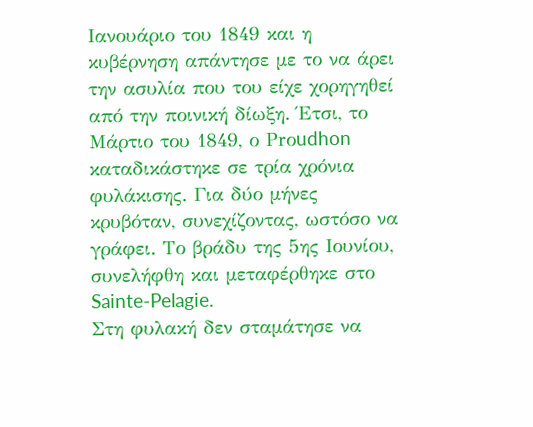Ιανουάριο του 1849 και η κυβέρνηση απάντησε με το να άρει την ασυλία που του είχε χορηγηθεί από την ποινική δίωξη. Έτσι, το Μάρτιο του 1849, ο Prοudhon καταδικάστηκε σε τρία χρόνια φυλάκισης. Για δύο μήνες κρυβόταν, συνεχίζοντας, ωστόσο να γράφει. Το βράδυ της 5ης Ιουνίου, συνελήφθη και μεταφέρθηκε στο Sainte-Pelagie.
Στη φυλακή δεν σταμάτησε να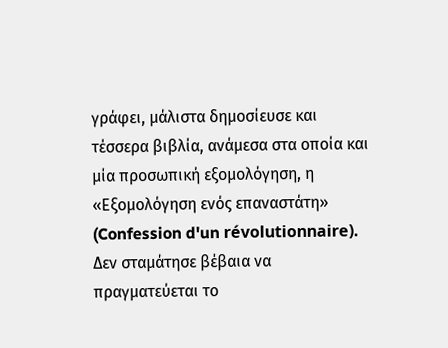γράφει, μάλιστα δημοσίευσε και τέσσερα βιβλία, ανάμεσα στα οποία και μία προσωπική εξομολόγηση, η «Εξομολόγηση ενός επαναστάτη» (Confession d'un révolutionnaire). Δεν σταμάτησε βέβαια να πραγματεύεται το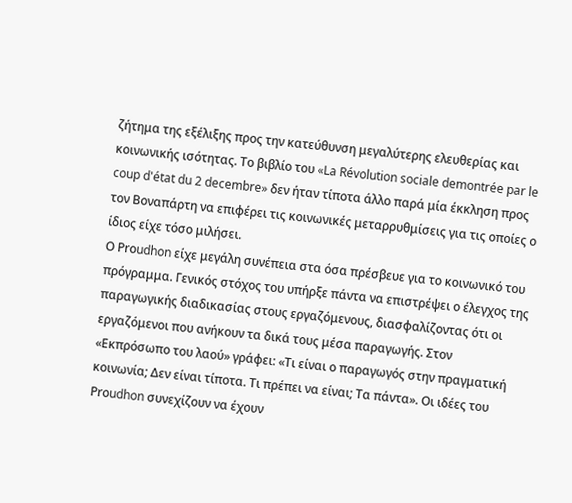ζήτημα της εξέλιξης προς την κατεύθυνση μεγαλύτερης ελευθερίας και κοινωνικής ισότητας. Το βιβλίο του «La Révolution sociale demontrée par le coup d'état du 2 decembre» δεν ήταν τίποτα άλλο παρά μία έκκληση προς τον Βοναπάρτη να επιφέρει τις κοινωνικές μεταρρυθμίσεις για τις οποίες ο ίδιος είχε τόσο μιλήσει.
Ο Prοudhon είχε μεγάλη συνέπεια στα όσα πρέσβευε για το κοινωνικό του πρόγραμμα. Γενικός στόχος του υπήρξε πάντα να επιστρέψει ο έλεγχος της παραγωγικής διαδικασίας στους εργαζόμενους, διασφαλίζοντας ότι οι εργαζόμενοι που ανήκουν τα δικά τους μέσα παραγωγής. Στον «Εκπρόσωπο του λαού» γράφει: «Τι είναι ο παραγωγός στην πραγματική κοινωνία; Δεν είναι τίποτα. Τι πρέπει να είναι; Τα πάντα». Οι ιδέες του Prοudhon συνεχίζουν να έχουν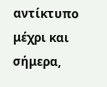αντίκτυπο μέχρι και σήμερα,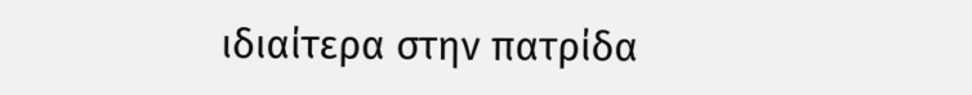ιδιαίτερα στην πατρίδα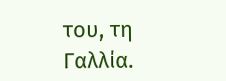του, τη Γαλλία.